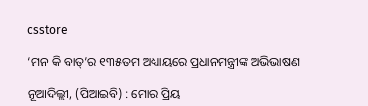csstore

‘ମନ କି ବାତ୍’ର ୧୩୫ତମ ଅଧ୍ୟାୟରେ ପ୍ରଧାନମନ୍ତ୍ରୀଙ୍କ ଅଭିଭାଷଣ

ନୂଆଦିଲ୍ଲୀ, (ପିଆଇବି) : ମୋର ପ୍ରିୟ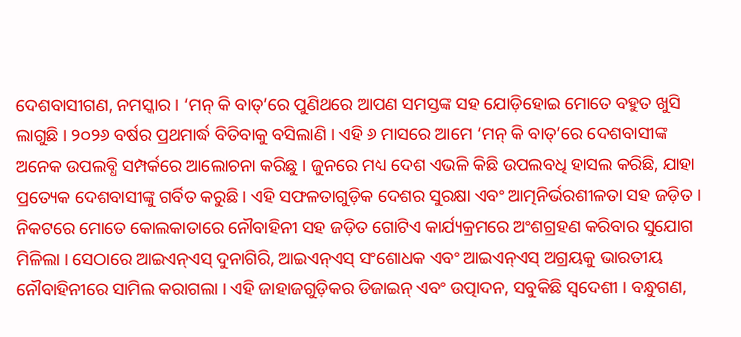ଦେଶବାସୀଗଣ, ନମସ୍କାର । ‘ମନ୍ କି ବାତ୍’ରେ ପୁଣିଥରେ ଆପଣ ସମସ୍ତଙ୍କ ସହ ଯୋଡ଼ିହୋଇ ମୋତେ ବହୁତ ଖୁସି ଲାଗୁଛି । ୨୦୨୬ ବର୍ଷର ପ୍ରଥମାର୍ଦ୍ଧ ବିତିବାକୁ ବସିଲାଣି । ଏହି ୬ ମାସରେ ଆମେ ‘ମନ୍ କି ବାତ୍’ରେ ଦେଶବାସୀଙ୍କ ଅନେକ ଉପଲବ୍ଧି ସମ୍ପର୍କରେ ଆଲୋଚନା କରିଛୁ । ଜୁନରେ ମଧ୍ୟ ଦେଶ ଏଭଳି କିଛି ଉପଲବଧି ହାସଲ କରିଛି, ଯାହା ପ୍ରତ୍ୟେକ ଦେଶବାସୀଙ୍କୁ ଗର୍ବିତ କରୁଛି । ଏହି ସଫଳତାଗୁଡ଼ିକ ଦେଶର ସୁରକ୍ଷା ଏବଂ ଆତ୍ମନିର୍ଭରଶୀଳତା ସହ ଜଡ଼ିତ । ନିକଟରେ ମୋତେ କୋଲକାତାରେ ନୌବାହିନୀ ସହ ଜଡ଼ିତ ଗୋଟିଏ କାର୍ଯ୍ୟକ୍ରମରେ ଅଂଶଗ୍ରହଣ କରିବାର ସୁଯୋଗ ମିଳିଲା । ସେଠାରେ ଆଇଏନ୍ଏସ୍ ଦୁନାଗିରି, ଆଇଏନ୍ଏସ୍ ସଂଶୋଧକ ଏବଂ ଆଇଏନ୍ଏସ୍ ଅଗ୍ରୟକୁ ଭାରତୀୟ ନୌବାହିନୀରେ ସାମିଲ କରାଗଲା । ଏହି ଜାହାଜଗୁଡ଼ିକର ଡିଜାଇନ୍ ଏବଂ ଉତ୍ପାଦନ, ସବୁକିଛି ସ୍ୱଦେଶୀ । ବନ୍ଧୁଗଣ,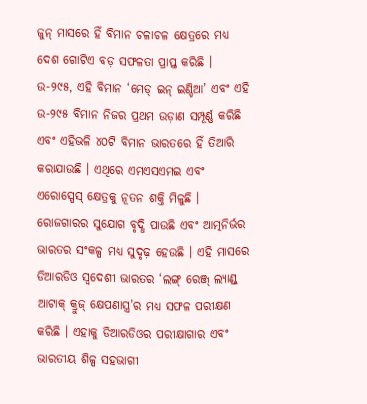ଜୁନ୍ ମାସରେ ହିଁ ବିମାନ ଚଳାଚଳ କ୍ଷେତ୍ରରେ ମଧ୍ୟ ଦେଶ ଗୋଟିଏ ବଡ଼ ସଫଳତା ପ୍ରାପ୍ତ କରିଛି । ଉ-୨୯୫, ଏହି ବିମାନ ‘ମେଡ୍ ଇନ୍ ଇଣ୍ଡିଆ’ ଏବଂ ଏହି ଉ-୨୯୫ ବିମାନ ନିଜର ପ୍ରଥମ ଉଡ଼ାଣ ସମ୍ପୂର୍ଣ୍ଣ କରିଛି ଏବଂ ଏହିଭଳି ୪୦ଟି ବିମାନ ଭାରତରେ ହିଁ ତିଆରି କରାଯାଉଛି । ଏଥିରେ ଏମଏସଏମଇ ଏବଂ ଏରୋସ୍ପେସ୍ କ୍ଷେତ୍ରକୁ ନୂତନ ଶକ୍ତି ମିଳୁଛି । ରୋଜଗାରର ସୁଯୋଗ ବୃଦ୍ଧି ପାଉଛି ଏବଂ ଆତ୍ମନିର୍ଭର ଭାରତର ସଂକଳ୍ପ ମଧ୍ୟ ସୁଦୃଢ଼ ହେଉଛି । ଏହି ମାସରେ ଡିଆରଡିଓ ସ୍ୱଦେଶୀ ଭାରତର ‘ଲଙ୍ଗ୍ ରେଞ୍ଜ୍ ଲ୍ୟାଣ୍ଡ୍ ଆଟାକ୍ କ୍ରୁଜ୍ କ୍ଷେପଣାସ୍ତ୍ର’ର ମଧ୍ୟ ସଫଳ ପରୀକ୍ଷଣ କରିଛି । ଏହାକୁ ଡିଆରଡିଓର ପରୀକ୍ଷାଗାର ଏବଂ ଭାରତୀୟ ଶିଳ୍ପ ସହଭାଗୀ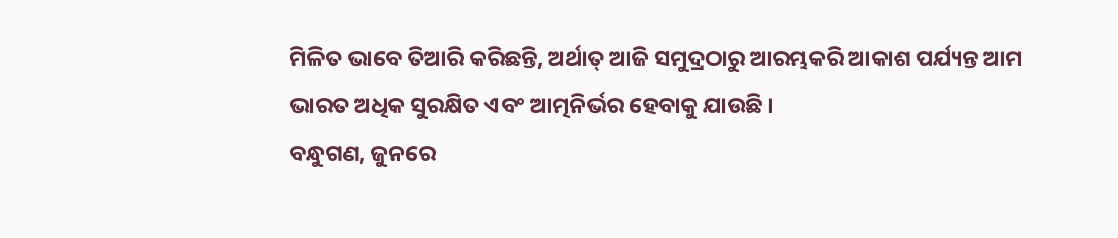ମିଳିତ ଭାବେ ତିଆରି କରିଛନ୍ତି, ଅର୍ଥାତ୍ ଆଜି ସମୁଦ୍ରଠାରୁ ଆରମ୍ଭକରି ଆକାଶ ପର୍ଯ୍ୟନ୍ତ ଆମ ଭାରତ ଅଧିକ ସୁରକ୍ଷିତ ଏବଂ ଆତ୍ମନିର୍ଭର ହେବାକୁ ଯାଉଛି ।
ବନ୍ଧୁଗଣ, ଜୁନରେ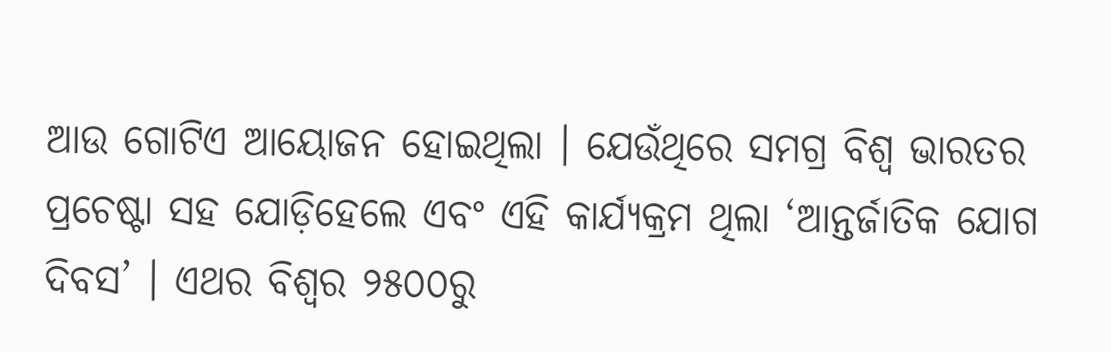ଆଉ ଗୋଟିଏ ଆୟୋଜନ ହୋଇଥିଲା । ଯେଉଁଥିରେ ସମଗ୍ର ବିଶ୍ୱ ଭାରତର ପ୍ରଚେଷ୍ଟା ସହ ଯୋଡ଼ିହେଲେ ଏବଂ ଏହି କାର୍ଯ୍ୟକ୍ରମ ଥିଲା ‘ଆନ୍ତର୍ଜାତିକ ଯୋଗ ଦିବସ’ । ଏଥର ବିଶ୍ୱର ୨୫୦୦ରୁ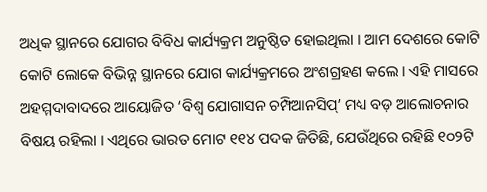ଅଧିକ ସ୍ଥାନରେ ଯୋଗର ବିବିଧ କାର୍ଯ୍ୟକ୍ରମ ଅନୁଷ୍ଠିତ ହୋଇଥିଲା । ଆମ ଦେଶରେ କୋଟି କୋଟି ଲୋକେ ବିଭିନ୍ନ ସ୍ଥାନରେ ଯୋଗ କାର୍ଯ୍ୟକ୍ରମରେ ଅଂଶଗ୍ରହଣ କଲେ । ଏହି ମାସରେ ଅହମ୍ମଦାବାଦରେ ଆୟୋଜିତ ‘ବିଶ୍ୱ ଯୋଗାସନ ଚମ୍ପିଆନସିପ୍’ ମଧ୍ୟ ବଡ଼ ଆଲୋଚନାର ବିଷୟ ରହିଲା । ଏଥିରେ ଭାରତ ମୋଟ ୧୧୪ ପଦକ ଜିତିଛି, ଯେଉଁଥିରେ ରହିଛି ୧୦୨ଟି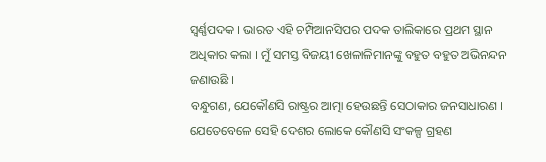ସ୍ୱର୍ଣ୍ଣପଦକ । ଭାରତ ଏହି ଚମ୍ପିଆନସିପର ପଦକ ତାଲିକାରେ ପ୍ରଥମ ସ୍ଥାନ ଅଧିକାର କଲା । ମୁଁ ସମସ୍ତ ବିଜୟୀ ଖେଳାଳିମାନଙ୍କୁ ବହୁତ ବହୁତ ଅଭିନନ୍ଦନ ଜଣାଉଛି ।
ବନ୍ଧୁଗଣ, ଯେକୌଣସି ରାଷ୍ଟ୍ରର ଆତ୍ମା ହେଉଛନ୍ତି ସେଠାକାର ଜନସାଧାରଣ । ଯେତେବେଳେ ସେହି ଦେଶର ଲୋକେ କୌଣସି ସଂକଳ୍ପ ଗ୍ରହଣ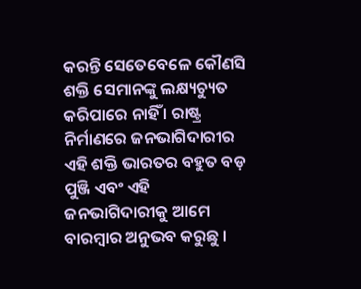କରନ୍ତି ସେତେବେଳେ କୌଣସି ଶକ୍ତି ସେମାନଙ୍କୁ ଲକ୍ଷ୍ୟଚ୍ୟୁତ କରିପାରେ ନାହିଁ । ରାଷ୍ଟ୍ର ନିର୍ମାଣରେ ଜନଭାଗିଦାରୀର ଏହି ଶକ୍ତି ଭାରତର ବହୁତ ବଡ଼ ପୁଞ୍ଜି ଏବଂ ଏହି ଜନଭାଗିଦାରୀକୁ ଆମେ ବାରମ୍ବାର ଅନୁଭବ କରୁଛୁ ।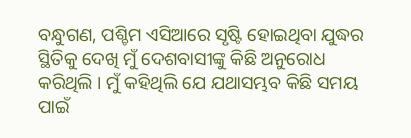ବନ୍ଧୁଗଣ, ପଶ୍ଚିମ ଏସିଆରେ ସୃଷ୍ଟି ହୋଇଥିବା ଯୁଦ୍ଧର ସ୍ଥିତିକୁ ଦେଖି ମୁଁ ଦେଶବାସୀଙ୍କୁ କିଛି ଅନୁରୋଧ କରିଥିଲି । ମୁଁ କହିଥିଲି ଯେ ଯଥାସମ୍ଭବ କିଛି ସମୟ ପାଇଁ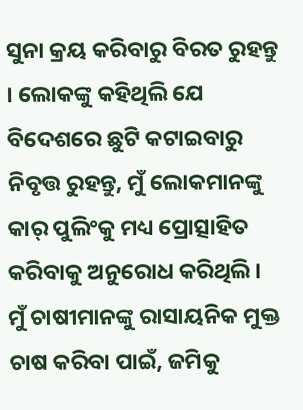ସୁନା କ୍ରୟ କରିବାରୁ ବିରତ ରୁହନ୍ତୁ । ଲୋକଙ୍କୁ କହିଥିଲି ଯେ ବିଦେଶରେ ଛୁଟି କଟାଇବାରୁ ନିବୃତ୍ତ ରୁହନ୍ତୁ, ମୁଁ ଲୋକମାନଙ୍କୁ କାର୍ ପୁଲିଂକୁ ମଧ୍ୟ ପ୍ରୋତ୍ସାହିତ କରିବାକୁ ଅନୁରୋଧ କରିଥିଲି । ମୁଁ ଚାଷୀମାନଙ୍କୁ ରାସାୟନିକ ମୁକ୍ତ ଚାଷ କରିବା ପାଇଁ, ଜମିକୁ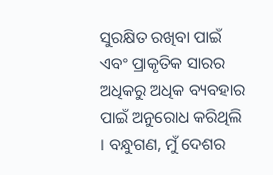ସୁରକ୍ଷିତ ରଖିବା ପାଇଁ ଏବଂ ପ୍ରାକୃତିକ ସାରର ଅଧିକରୁ ଅଧିକ ବ୍ୟବହାର ପାଇଁ ଅନୁରୋଧ କରିଥିଲି । ବନ୍ଧୁଗଣ, ମୁଁ ଦେଶର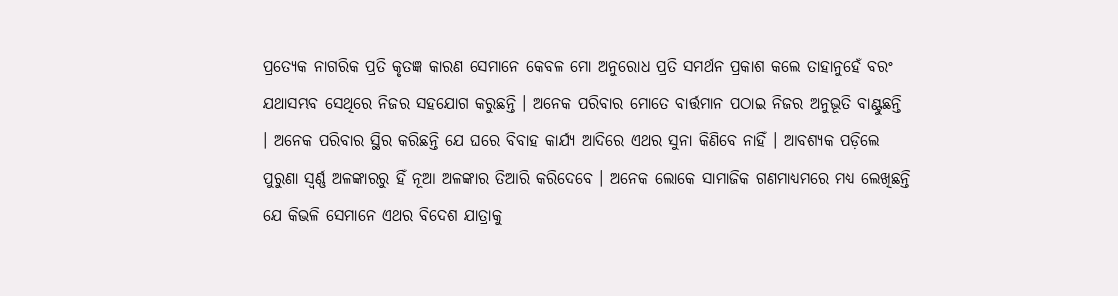ପ୍ରତ୍ୟେକ ନାଗରିକ ପ୍ରତି କୃତଜ୍ଞ କାରଣ ସେମାନେ କେବଳ ମୋ ଅନୁରୋଧ ପ୍ରତି ସମର୍ଥନ ପ୍ରକାଶ କଲେ ତାହାନୁହେଁ ବରଂ ଯଥାସମ୍ଭବ ସେଥିରେ ନିଜର ସହଯୋଗ କରୁଛନ୍ତି । ଅନେକ ପରିବାର ମୋତେ ବାର୍ତ୍ତମାନ ପଠାଇ ନିଜର ଅନୁଭୂତି ବାଣ୍ଟୁଛନ୍ତି । ଅନେକ ପରିବାର ସ୍ଥିର କରିଛନ୍ତି ଯେ ଘରେ ବିବାହ କାର୍ଯ୍ୟ ଆଦିରେ ଏଥର ସୁନା କିଣିବେ ନାହିଁ । ଆବଶ୍ୟକ ପଡ଼ିଲେ ପୁରୁଣା ସ୍ୱର୍ଣ୍ଣ ଅଳଙ୍କାରରୁ ହିଁ ନୂଆ ଅଳଙ୍କାର ତିଆରି କରିଦେବେ । ଅନେକ ଲୋକେ ସାମାଜିକ ଗଣମାଧ୍ୟମରେ ମଧ୍ୟ ଲେଖିଛନ୍ତି ଯେ କିଭଳି ସେମାନେ ଏଥର ବିଦେଶ ଯାତ୍ରାକୁ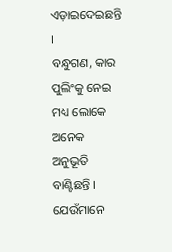ଏଡ଼ାଇଦେଇଛନ୍ତି ।
ବନ୍ଧୁଗଣ, କାର ପୁଲିଂକୁ ନେଇ ମଧ୍ୟ ଲୋକେ ଅନେକ ଅନୁଭୂତି ବାଣ୍ଟିଛନ୍ତି । ଯେଉଁମାନେ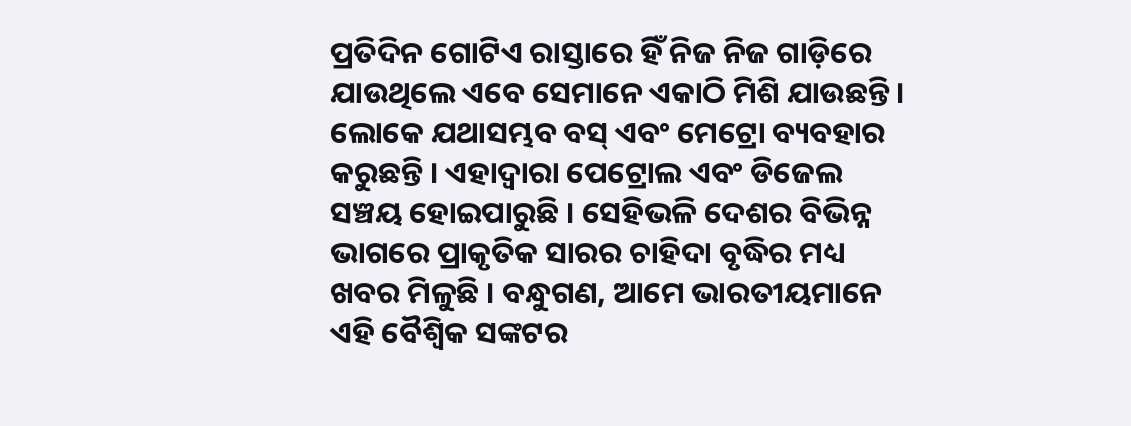ପ୍ରତିଦିନ ଗୋଟିଏ ରାସ୍ତାରେ ହିଁ ନିଜ ନିଜ ଗାଡ଼ିରେ ଯାଉଥିଲେ ଏବେ ସେମାନେ ଏକାଠି ମିଶି ଯାଉଛନ୍ତି । ଲୋକେ ଯଥାସମ୍ଭବ ବସ୍ ଏବଂ ମେଟ୍ରୋ ବ୍ୟବହାର କରୁଛନ୍ତି । ଏହାଦ୍ୱାରା ପେଟ୍ରୋଲ ଏବଂ ଡିଜେଲ ସଞ୍ଚୟ ହୋଇପାରୁଛି । ସେହିଭଳି ଦେଶର ବିଭିନ୍ନ ଭାଗରେ ପ୍ରାକୃତିକ ସାରର ଚାହିଦା ବୃଦ୍ଧିର ମଧ୍ୟ ଖବର ମିଳୁଛି । ବନ୍ଧୁଗଣ, ଆମେ ଭାରତୀୟମାନେ ଏହି ବୈଶ୍ୱିକ ସଙ୍କଟର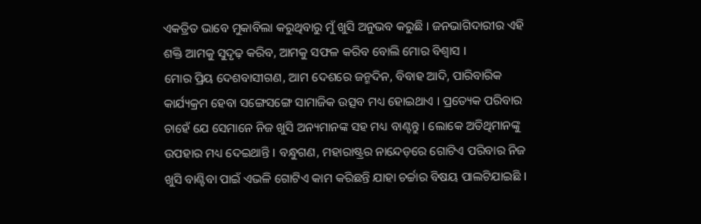ଏକତ୍ରିତ ଭାବେ ମୁକାବିଲା କରୁଥିବାରୁ ମୁଁ ଖୁସି ଅନୁଭବ କରୁଛି । ଜନଭାଗିଦାରୀର ଏହି ଶକ୍ତି ଆମକୁ ସୁଦୃଢ଼ କରିବ, ଆମକୁ ସଫଳ କରିବ ବୋଲି ମୋର ବିଶ୍ୱାସ ।
ମୋର ପ୍ରିୟ ଦେଶବାସୀଗଣ, ଆମ ଦେଶରେ ଜନ୍ମଦିନ, ବିବାହ ଆଦି, ପାରିବାରିକ କାର୍ଯ୍ୟକ୍ରମ ହେବା ସଙ୍ଗେସଙ୍ଗେ ସାମାଜିକ ଉତ୍ସବ ମଧ୍ୟ ହୋଇଥାଏ । ପ୍ରତ୍ୟେକ ପରିବାର ଚାହେଁ ଯେ ସେମାନେ ନିଜ ଖୁସି ଅନ୍ୟମାନଙ୍କ ସହ ମଧ୍ୟ ବାଣ୍ଟନ୍ତୁ । ଲୋକେ ଅତିଥିମାନଙ୍କୁ ଉପହାର ମଧ୍ୟ ଦେଇଥାନ୍ତି । ବନ୍ଧୁଗଣ, ମହାରାଷ୍ଟ୍ରର ନାନ୍ଦେଡ଼ରେ ଗୋଟିଏ ପରିବାର ନିଜ ଖୁସି ବାଣ୍ଟିବା ପାଇଁ ଏଭଳି ଗୋଟିଏ କାମ କରିଛନ୍ତି ଯାହା ଚର୍ଚ୍ଚାର ବିଷୟ ପାଲଟିଯାଇଛି ।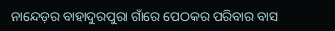ନାନ୍ଦେଡ଼ର ବାହାଦୁରପୁରା ଗାଁରେ ପେଠକର ପରିବାର ବାସ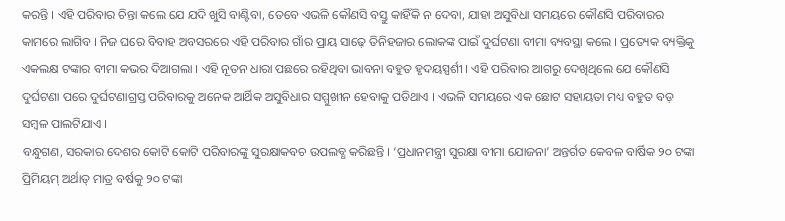କରନ୍ତି । ଏହି ପରିବାର ଚିନ୍ତା କଲେ ଯେ ଯଦି ଖୁସି ବାଣ୍ଟିବା, ତେବେ ଏଭଳି କୌଣସି ବସ୍ତୁ କାହିଁକି ନ ଦେବା, ଯାହା ଅସୁବିଧା ସମୟରେ କୌଣସି ପରିବାରର କାମରେ ଲାଗିବ । ନିଜ ଘରେ ବିବାହ ଅବସରରେ ଏହି ପରିବାର ଗାଁର ପ୍ରାୟ ସାଢ଼େ ତିନିହଜାର ଲୋକଙ୍କ ପାଇଁ ଦୁର୍ଘଟଣା ବୀମା ବ୍ୟବସ୍ଥା କଲେ । ପ୍ରତ୍ୟେକ ବ୍ୟକ୍ତିକୁ ଏକଲକ୍ଷ ଟଙ୍କାର ବୀମା କଭର ଦିଆଗଲା । ଏହି ନୂତନ ଧାରା ପଛରେ ରହିଥିବା ଭାବନା ବହୁତ ହୃଦୟସ୍ପର୍ଶୀ । ଏହି ପରିବାର ଆଗରୁ ଦେଖିଥିଲେ ଯେ କୌଣସି ଦୁର୍ଘଟଣା ପରେ ଦୁର୍ଘଟଣାଗ୍ରସ୍ତ ପରିବାରକୁ ଅନେକ ଆର୍ଥିକ ଅସୁବିଧାର ସମ୍ମୁଖୀନ ହେବାକୁ ପଡିଥାଏ । ଏଭଳି ସମୟରେ ଏକ ଛୋଟ ସହାୟତା ମଧ୍ୟ ବହୁତ ବଡ଼ ସମ୍ବଳ ପାଲଟିଯାଏ ।
ବନ୍ଧୁଗଣ, ସରକାର ଦେଶର କୋଟି କୋଟି ପରିବାରଙ୍କୁ ସୁରକ୍ଷାକବଚ ଉପଲବ୍ଧ କରିଛନ୍ତି । ‘ପ୍ରଧାନମନ୍ତ୍ରୀ ସୁରକ୍ଷା ବୀମା ଯୋଜନା’ ଅନ୍ତର୍ଗତ କେବଳ ବାର୍ଷିକ ୨୦ ଟଙ୍କା ପ୍ରିମିୟମ୍ ଅର୍ଥାତ୍ ମାତ୍ର ବର୍ଷକୁ ୨୦ ଟଙ୍କା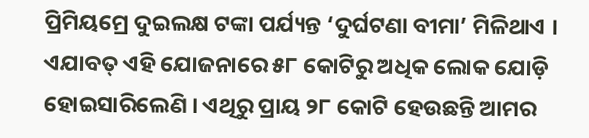ପ୍ରିମିୟମ୍ରେ ଦୁଇଲକ୍ଷ ଟଙ୍କା ପର୍ଯ୍ୟନ୍ତ ‘ଦୁର୍ଘଟଣା ବୀମା’ ମିଳିଥାଏ । ଏଯାବତ୍ ଏହି ଯୋଜନାରେ ୫୮ କୋଟିରୁ ଅଧିକ ଲୋକ ଯୋଡ଼ି ହୋଇସାରିଲେଣି । ଏଥିରୁ ପ୍ରାୟ ୨୮ କୋଟି ହେଉଛନ୍ତି ଆମର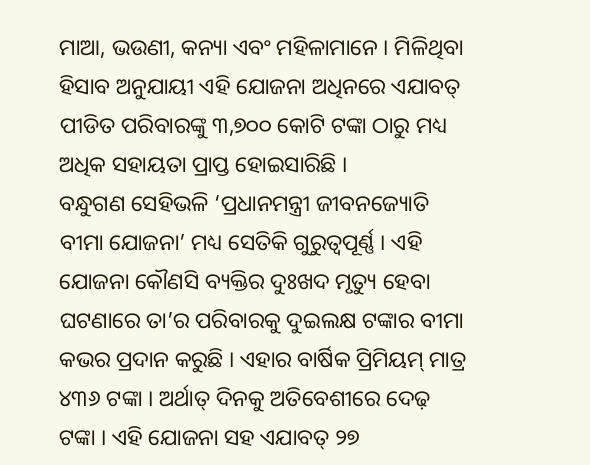ମାଆ, ଭଉଣୀ, କନ୍ୟା ଏବଂ ମହିଳାମାନେ । ମିଳିଥିବା ହିସାବ ଅନୁଯାୟୀ ଏହି ଯୋଜନା ଅଧିନରେ ଏଯାବତ୍ ପୀଡିତ ପରିବାରଙ୍କୁ ୩,୭୦୦ କୋଟି ଟଙ୍କା ଠାରୁ ମଧ୍ୟ ଅଧିକ ସହାୟତା ପ୍ରାପ୍ତ ହୋଇସାରିଛି ।
ବନ୍ଧୁଗଣ ସେହିଭଳି ‘ପ୍ରଧାନମନ୍ତ୍ରୀ ଜୀବନଜ୍ୟୋତି ବୀମା ଯୋଜନା’ ମଧ୍ୟ ସେତିକି ଗୁରୁତ୍ୱପୂର୍ଣ୍ଣ । ଏହି ଯୋଜନା କୌଣସି ବ୍ୟକ୍ତିର ଦୁଃଖଦ ମୃତ୍ୟୁ ହେବା ଘଟଣାରେ ତା’ର ପରିବାରକୁ ଦୁଇଲକ୍ଷ ଟଙ୍କାର ବୀମା କଭର ପ୍ରଦାନ କରୁଛି । ଏହାର ବାର୍ଷିକ ପ୍ରିମିୟମ୍ ମାତ୍ର ୪୩୬ ଟଙ୍କା । ଅର୍ଥାତ୍ ଦିନକୁ ଅତିବେଶୀରେ ଦେଢ଼ ଟଙ୍କା । ଏହି ଯୋଜନା ସହ ଏଯାବତ୍ ୨୭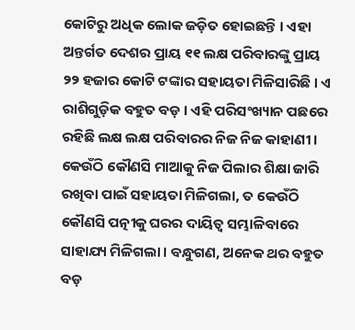କୋଟିରୁ ଅଧିକ ଲୋକ ଜଡ଼ିତ ହୋଇଛନ୍ତି । ଏହା ଅନ୍ତର୍ଗତ ଦେଶର ପ୍ରାୟ ୧୧ ଲକ୍ଷ ପରିବାରଙ୍କୁ ପ୍ରାୟ ୨୨ ହଜାର କୋଟି ଟଙ୍କାର ସହାୟତା ମିଳିସାରିଛି । ଏ ରାଶିଗୁଡ଼ିକ ବହୁତ ବଡ଼ । ଏହି ପରିସଂଖ୍ୟାନ ପଛରେ ରହିଛି ଲକ୍ଷ ଲକ୍ଷ ପରିବାରର ନିଜ ନିଜ କାହାଣୀ । କେଉଁଠି କୌଣସି ମାଆକୁ ନିଜ ପିଲାର ଶିକ୍ଷା ଜାରି ରଖିବା ପାଇଁ ସହାୟତା ମିଳିଗଲା, ତ କେଉଁଠି କୌଣସି ପତ୍ନୀକୁ ଘରର ଦାୟିତ୍ୱ ସମ୍ଭାଳିବାରେ ସାହାଯ୍ୟ ମିଳିଗଲା । ବନ୍ଧୁଗଣ, ଅନେକ ଥର ବହୁତ ବଡ଼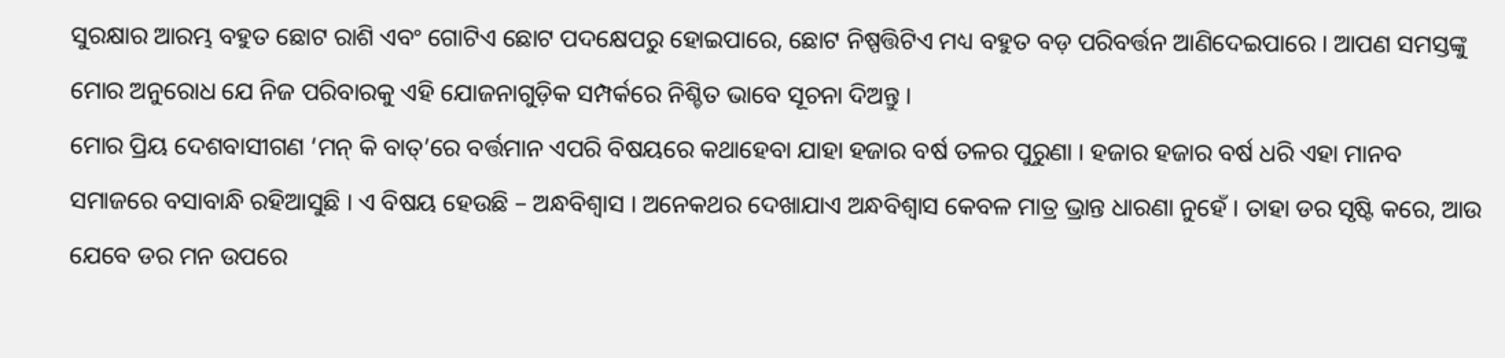ସୁରକ୍ଷାର ଆରମ୍ଭ ବହୁତ ଛୋଟ ରାଶି ଏବଂ ଗୋଟିଏ ଛୋଟ ପଦକ୍ଷେପରୁ ହୋଇପାରେ, ଛୋଟ ନିଷ୍ପତ୍ତିଟିଏ ମଧ୍ୟ ବହୁତ ବଡ଼ ପରିବର୍ତ୍ତନ ଆଣିଦେଇପାରେ । ଆପଣ ସମସ୍ତଙ୍କୁ ମୋର ଅନୁରୋଧ ଯେ ନିଜ ପରିବାରକୁ ଏହି ଯୋଜନାଗୁଡ଼ିକ ସମ୍ପର୍କରେ ନିଶ୍ଚିତ ଭାବେ ସୂଚନା ଦିଅନ୍ତୁ ।
ମୋର ପ୍ରିୟ ଦେଶବାସୀଗଣ ‘ମନ୍ କି ବାତ୍’ରେ ବର୍ତ୍ତମାନ ଏପରି ବିଷୟରେ କଥାହେବା ଯାହା ହଜାର ବର୍ଷ ତଳର ପୁରୁଣା । ହଜାର ହଜାର ବର୍ଷ ଧରି ଏହା ମାନବ ସମାଜରେ ବସାବାନ୍ଧି ରହିଆସୁଛି । ଏ ବିଷୟ ହେଉଛି – ଅନ୍ଧବିଶ୍ୱାସ । ଅନେକଥର ଦେଖାଯାଏ ଅନ୍ଧବିଶ୍ୱାସ କେବଳ ମାତ୍ର ଭ୍ରାନ୍ତ ଧାରଣା ନୁହେଁ । ତାହା ଡର ସୃଷ୍ଟି କରେ, ଆଉ ଯେବେ ଡର ମନ ଉପରେ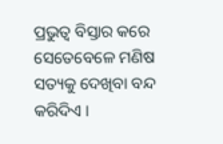ପ୍ରଭୁତ୍ୱ ବିସ୍ତାର କରେ ସେତେବେଳେ ମଣିଷ ସତ୍ୟକୁ ଦେଖିବା ବନ୍ଦ କରିଦିଏ ।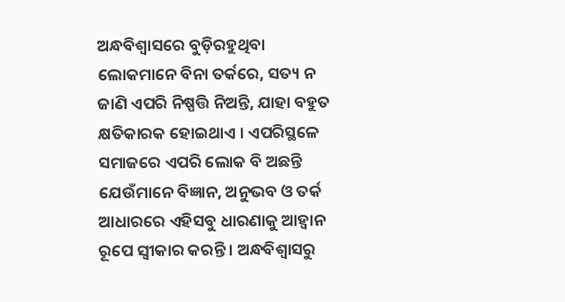ଅନ୍ଧବିଶ୍ୱାସରେ ବୁଡ଼ିରହୁଥିବା ଲୋକମାନେ ବିନା ତର୍କରେ, ସତ୍ୟ ନ ଜାଣି ଏପରି ନିଷ୍ପତ୍ତି ନିଅନ୍ତି, ଯାହା ବହୁତ କ୍ଷତିକାରକ ହୋଇଥାଏ । ଏପରିସ୍ଥଳେ ସମାଜରେ ଏପରି ଲୋକ ବି ଅଛନ୍ତି ଯେଉଁମାନେ ବିଜ୍ଞାନ, ଅନୁଭବ ଓ ତର୍କ ଆଧାରରେ ଏହିସବୁ ଧାରଣାକୁ ଆହ୍ୱାନ ରୂପେ ସ୍ୱୀକାର କରନ୍ତି । ଅନ୍ଧବିଶ୍ୱାସରୁ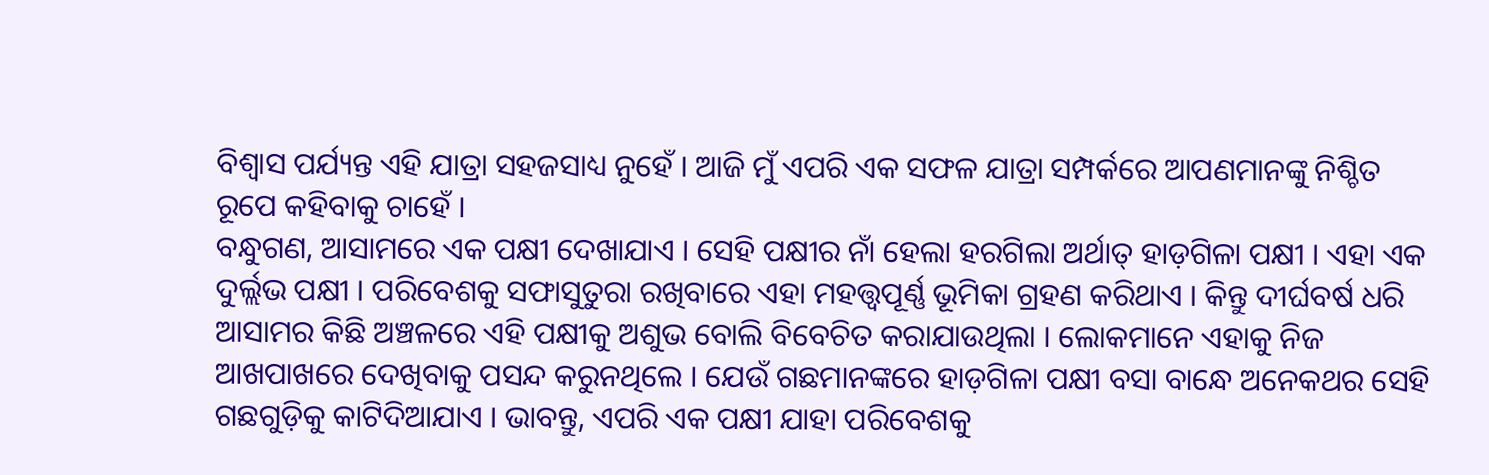ବିଶ୍ୱାସ ପର୍ଯ୍ୟନ୍ତ ଏହି ଯାତ୍ରା ସହଜସାଧ୍ୟ ନୁହେଁ । ଆଜି ମୁଁ ଏପରି ଏକ ସଫଳ ଯାତ୍ରା ସମ୍ପର୍କରେ ଆପଣମାନଙ୍କୁ ନିଶ୍ଚିତ ରୂପେ କହିବାକୁ ଚାହେଁ ।
ବନ୍ଧୁଗଣ, ଆସାମରେ ଏକ ପକ୍ଷୀ ଦେଖାଯାଏ । ସେହି ପକ୍ଷୀର ନାଁ ହେଲା ହରଗିଲା ଅର୍ଥାତ୍ ହାଡ଼ଗିଳା ପକ୍ଷୀ । ଏହା ଏକ ଦୁର୍ଲ୍ଲଭ ପକ୍ଷୀ । ପରିବେଶକୁ ସଫାସୁତୁରା ରଖିବାରେ ଏହା ମହତ୍ତ୍ୱପୂର୍ଣ୍ଣ ଭୂମିକା ଗ୍ରହଣ କରିଥାଏ । କିନ୍ତୁ ଦୀର୍ଘବର୍ଷ ଧରି ଆସାମର କିଛି ଅଞ୍ଚଳରେ ଏହି ପକ୍ଷୀକୁ ଅଶୁଭ ବୋଲି ବିବେଚିତ କରାଯାଉଥିଲା । ଲୋକମାନେ ଏହାକୁ ନିଜ ଆଖପାଖରେ ଦେଖିବାକୁ ପସନ୍ଦ କରୁନଥିଲେ । ଯେଉଁ ଗଛମାନଙ୍କରେ ହାଡ଼ଗିଳା ପକ୍ଷୀ ବସା ବାନ୍ଧେ ଅନେକଥର ସେହି ଗଛଗୁଡ଼ିକୁ କାଟିଦିଆଯାଏ । ଭାବନ୍ତୁ, ଏପରି ଏକ ପକ୍ଷୀ ଯାହା ପରିବେଶକୁ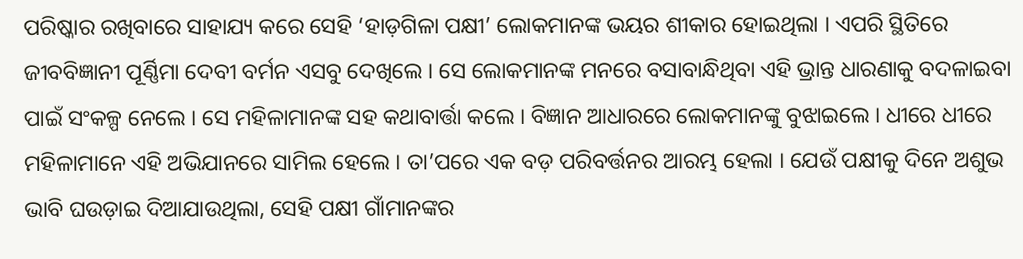ପରିଷ୍କାର ରଖିବାରେ ସାହାଯ୍ୟ କରେ ସେହି ‘ହାଡ଼ଗିଳା ପକ୍ଷୀ’ ଲୋକମାନଙ୍କ ଭୟର ଶୀକାର ହୋଇଥିଲା । ଏପରି ସ୍ଥିତିରେ ଜୀବବିଜ୍ଞାନୀ ପୂର୍ଣ୍ଣିମା ଦେବୀ ବର୍ମନ ଏସବୁ ଦେଖିଲେ । ସେ ଲୋକମାନଙ୍କ ମନରେ ବସାବାନ୍ଧିଥିବା ଏହି ଭ୍ରାନ୍ତ ଧାରଣାକୁ ବଦଳାଇବା ପାଇଁ ସଂକଳ୍ପ ନେଲେ । ସେ ମହିଳାମାନଙ୍କ ସହ କଥାବାର୍ତ୍ତା କଲେ । ବିଜ୍ଞାନ ଆଧାରରେ ଲୋକମାନଙ୍କୁ ବୁଝାଇଲେ । ଧୀରେ ଧୀରେ ମହିଳାମାନେ ଏହି ଅଭିଯାନରେ ସାମିଲ ହେଲେ । ତା’ପରେ ଏକ ବଡ଼ ପରିବର୍ତ୍ତନର ଆରମ୍ଭ ହେଲା । ଯେଉଁ ପକ୍ଷୀକୁ ଦିନେ ଅଶୁଭ ଭାବି ଘଉଡ଼ାଇ ଦିଆଯାଉଥିଲା, ସେହି ପକ୍ଷୀ ଗାଁମାନଙ୍କର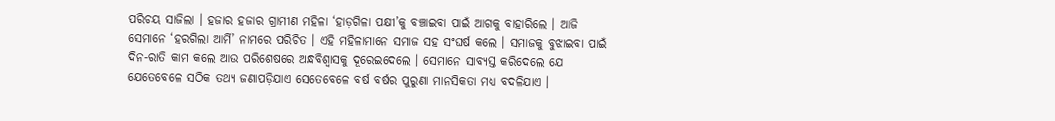ପରିଚୟ ସାଜିଲା । ହଜାର ହଜାର ଗ୍ରାମୀଣ ମହିଳା ‘ହାଡ଼ଗିଳା ପକ୍ଷୀ’କୁ ବଞ୍ଚାଇବା ପାଇଁ ଆଗକୁ ବାହାରିଲେ । ଆଜି ସେମାନେ ‘ହରଗିଲା ଆର୍ମି’ ନାମରେ ପରିଚିତ । ଏହି ମହିଳାମାନେ ସମାଜ ସହ ସଂଘର୍ଷ କଲେ । ସମାଜକୁ ବୁଝାଇବା ପାଇଁ ଦିନ-ରାତି କାମ କଲେ ଆଉ ପରିଶେଷରେ ଅନ୍ଧବିଶ୍ୱାସକୁ ଦୂରେଇଦେଲେ । ସେମାନେ ସାବ୍ୟସ୍ତ କରିଦେଲେ ଯେ ଯେତେବେଳେ ସଠିକ ତଥ୍ୟ ଜଣାପଡ଼ିଯାଏ ସେତେବେଳେ ବର୍ଷ ବର୍ଷର ପୁରୁଣା ମାନସିକତା ମଧ୍ୟ ବଦଳିଯାଏ ।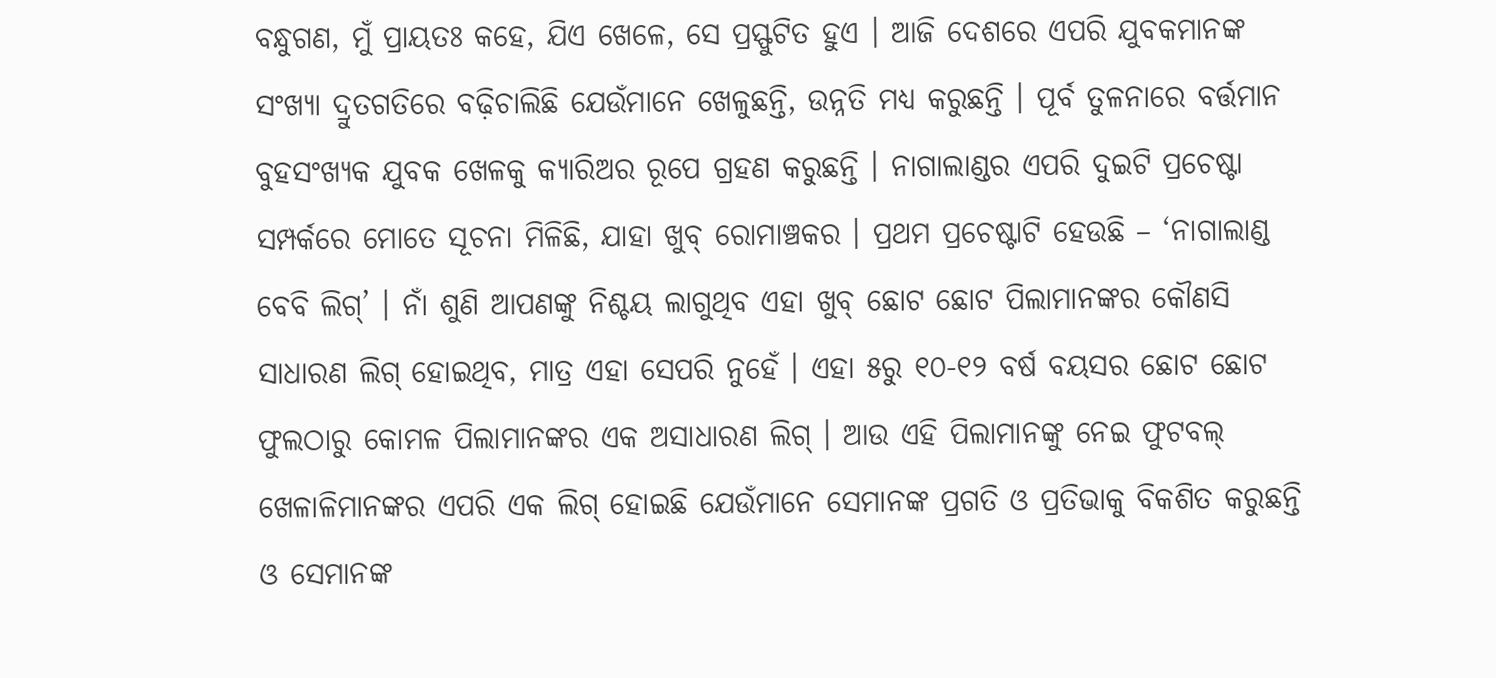ବନ୍ଧୁଗଣ, ମୁଁ ପ୍ରାୟତଃ କହେ, ଯିଏ ଖେଳେ, ସେ ପ୍ରସ୍ଫୁଟିତ ହୁଏ । ଆଜି ଦେଶରେ ଏପରି ଯୁବକମାନଙ୍କ ସଂଖ୍ୟା ଦ୍ରୁତଗତିରେ ବଢ଼ିଚାଲିଛି ଯେଉଁମାନେ ଖେଳୁଛନ୍ତି, ଉନ୍ନତି ମଧ୍ୟ କରୁଛନ୍ତି । ପୂର୍ବ ତୁଳନାରେ ବର୍ତ୍ତମାନ ବୁହସଂଖ୍ୟକ ଯୁବକ ଖେଳକୁ କ୍ୟାରିଅର ରୂପେ ଗ୍ରହଣ କରୁଛନ୍ତି । ନାଗାଲାଣ୍ଡର ଏପରି ଦୁଇଟି ପ୍ରଚେଷ୍ଟା ସମ୍ପର୍କରେ ମୋତେ ସୂଚନା ମିଳିଛି, ଯାହା ଖୁବ୍ ରୋମାଞ୍ଚକର । ପ୍ରଥମ ପ୍ରଚେଷ୍ଟାଟି ହେଉଛି – ‘ନାଗାଲାଣ୍ଡ ବେବି ଲିଗ୍’ । ନାଁ ଶୁଣି ଆପଣଙ୍କୁ ନିଶ୍ଚୟ ଲାଗୁଥିବ ଏହା ଖୁବ୍ ଛୋଟ ଛୋଟ ପିଲାମାନଙ୍କର କୌଣସି ସାଧାରଣ ଲିଗ୍ ହୋଇଥିବ, ମାତ୍ର ଏହା ସେପରି ନୁହେଁ । ଏହା ୫ରୁ ୧୦-୧୨ ବର୍ଷ ବୟସର ଛୋଟ ଛୋଟ ଫୁଲଠାରୁ କୋମଳ ପିଲାମାନଙ୍କର ଏକ ଅସାଧାରଣ ଲିଗ୍ । ଆଉ ଏହି ପିଲାମାନଙ୍କୁ ନେଇ ଫୁଟବଲ୍ ଖେଳାଳିମାନଙ୍କର ଏପରି ଏକ ଲିଗ୍ ହୋଇଛି ଯେଉଁମାନେ ସେମାନଙ୍କ ପ୍ରଗତି ଓ ପ୍ରତିଭାକୁ ବିକଶିତ କରୁଛନ୍ତି ଓ ସେମାନଙ୍କ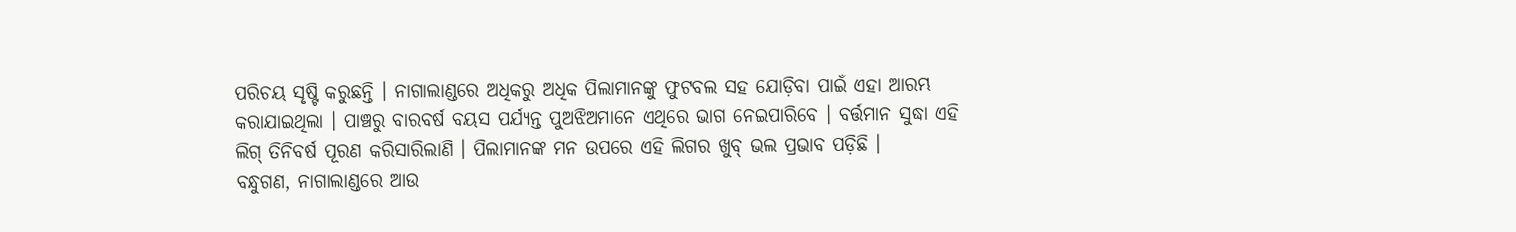ପରିଚୟ ସୃଷ୍ଟି କରୁଛନ୍ତି । ନାଗାଲାଣ୍ଡରେ ଅଧିକରୁ ଅଧିକ ପିଲାମାନଙ୍କୁ ଫୁଟବଲ ସହ ଯୋଡ଼ିବା ପାଇଁ ଏହା ଆରମ୍ଭ କରାଯାଇଥିଲା । ପାଞ୍ଚରୁ ବାରବର୍ଷ ବୟସ ପର୍ଯ୍ୟନ୍ତ ପୁଅଝିଅମାନେ ଏଥିରେ ଭାଗ ନେଇପାରିବେ । ବର୍ତ୍ତମାନ ସୁଦ୍ଧା ଏହି ଲିଗ୍ ତିନିବର୍ଷ ପୂରଣ କରିସାରିଲାଣି । ପିଲାମାନଙ୍କ ମନ ଉପରେ ଏହି ଲିଗର ଖୁବ୍ ଭଲ ପ୍ରଭାବ ପଡ଼ିଛି ।
ବନ୍ଧୁଗଣ, ନାଗାଲାଣ୍ଡରେ ଆଉ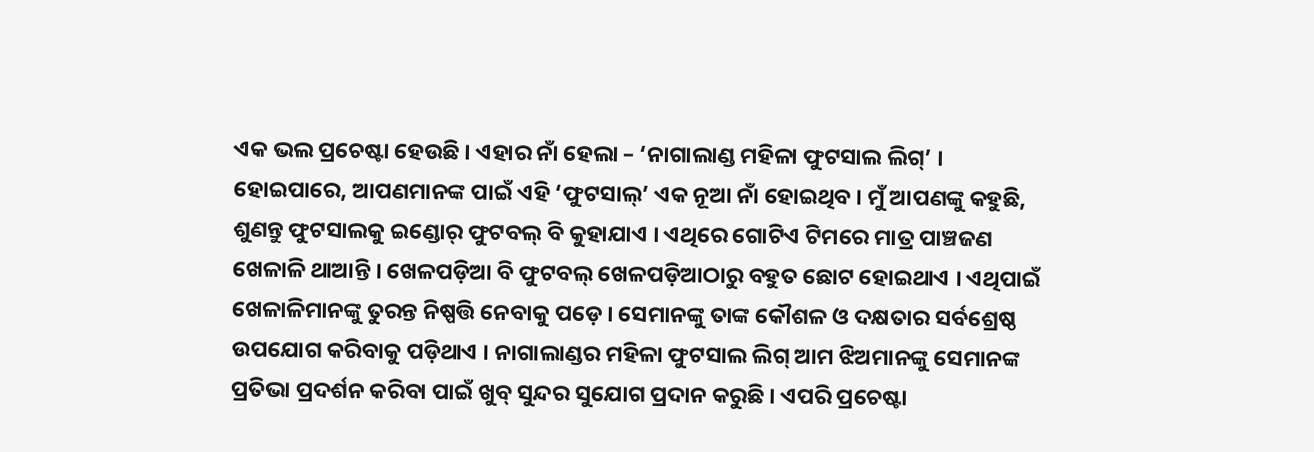ଏକ ଭଲ ପ୍ରଚେଷ୍ଟା ହେଉଛି । ଏହାର ନାଁ ହେଲା – ‘ନାଗାଲାଣ୍ଡ ମହିଳା ଫୁଟସାଲ ଲିଗ୍’ । ହୋଇପାରେ, ଆପଣମାନଙ୍କ ପାଇଁ ଏହି ‘ଫୁଟସାଲ୍’ ଏକ ନୂଆ ନାଁ ହୋଇଥିବ । ମୁଁ ଆପଣଙ୍କୁ କହୁଛି, ଶୁଣନ୍ତୁ ଫୁଟସାଲକୁ ଇଣ୍ଡୋର୍ ଫୁଟବଲ୍ ବି କୁହାଯାଏ । ଏଥିରେ ଗୋଟିଏ ଟିମରେ ମାତ୍ର ପାଞ୍ଚଜଣ ଖେଳାଳି ଥାଆନ୍ତି । ଖେଳପଡ଼ିଆ ବି ଫୁଟବଲ୍ ଖେଳପଡ଼ିଆଠାରୁ ବହୁତ ଛୋଟ ହୋଇଥାଏ । ଏଥିପାଇଁ ଖେଳାଳିମାନଙ୍କୁ ତୁରନ୍ତ ନିଷ୍ପତ୍ତି ନେବାକୁ ପଡ଼େ । ସେମାନଙ୍କୁ ତାଙ୍କ କୌଶଳ ଓ ଦକ୍ଷତାର ସର୍ବଶ୍ରେଷ୍ଠ ଉପଯୋଗ କରିବାକୁ ପଡ଼ିଥାଏ । ନାଗାଲାଣ୍ଡର ମହିଳା ଫୁଟସାଲ ଲିଗ୍ ଆମ ଝିଅମାନଙ୍କୁ ସେମାନଙ୍କ ପ୍ରତିଭା ପ୍ରଦର୍ଶନ କରିବା ପାଇଁ ଖୁବ୍ ସୁନ୍ଦର ସୁଯୋଗ ପ୍ରଦାନ କରୁଛି । ଏପରି ପ୍ରଚେଷ୍ଟା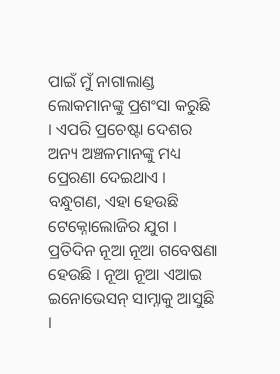ପାଇଁ ମୁଁ ନାଗାଲାଣ୍ଡ ଲୋକମାନଙ୍କୁ ପ୍ରଶଂସା କରୁଛି । ଏପରି ପ୍ରଚେଷ୍ଟା ଦେଶର ଅନ୍ୟ ଅଞ୍ଚଳମାନଙ୍କୁ ମଧ୍ୟ ପ୍ରେରଣା ଦେଇଥାଏ ।
ବନ୍ଧୁଗଣ, ଏହା ହେଉଛି ଟେକ୍ନୋଲୋଜିର ଯୁଗ । ପ୍ରତିଦିନ ନୂଆ ନୂଆ ଗବେଷଣା ହେଉଛି । ନୂଆ ନୂଆ ଏଆଇ ଇନୋଭେସନ୍ ସାମ୍ନାକୁ ଆସୁଛି ।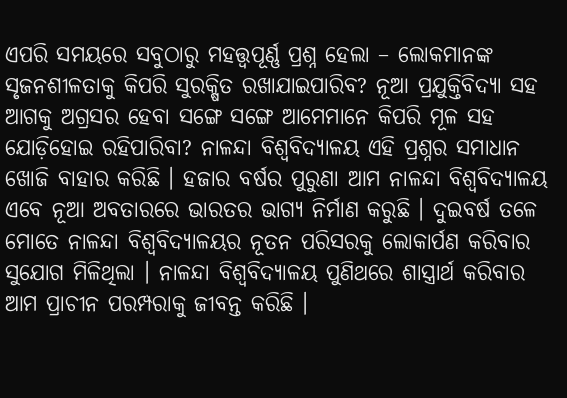ଏପରି ସମୟରେ ସବୁଠାରୁ ମହତ୍ତ୍ୱପୂର୍ଣ୍ଣ ପ୍ରଶ୍ନ ହେଲା – ଲୋକମାନଙ୍କ ସୃଜନଶୀଳତାକୁ କିପରି ସୁରକ୍ଷିତ ରଖାଯାଇପାରିବ? ନୂଆ ପ୍ରଯୁକ୍ତିବିଦ୍ୟା ସହ ଆଗକୁ ଅଗ୍ରସର ହେବା ସଙ୍ଗେ ସଙ୍ଗେ ଆମେମାନେ କିପରି ମୂଳ ସହ ଯୋଡ଼ିହୋଇ ରହିପାରିବା? ନାଳନ୍ଦା ବିଶ୍ୱବିଦ୍ୟାଳୟ ଏହି ପ୍ରଶ୍ନର ସମାଧାନ ଖୋଜି ବାହାର କରିଛି । ହଜାର ବର୍ଷର ପୁରୁଣା ଆମ ନାଳନ୍ଦା ବିଶ୍ୱବିଦ୍ୟାଳୟ ଏବେ ନୂଆ ଅବତାରରେ ଭାରତର ଭାଗ୍ୟ ନିର୍ମାଣ କରୁଛି । ଦୁଇବର୍ଷ ତଳେ ମୋତେ ନାଳନ୍ଦା ବିଶ୍ୱବିଦ୍ୟାଳୟର ନୂତନ ପରିସରକୁ ଲୋକାର୍ପଣ କରିବାର ସୁଯୋଗ ମିଳିଥିଲା । ନାଳନ୍ଦା ବିଶ୍ୱବିଦ୍ୟାଳୟ ପୁଣିଥରେ ଶାସ୍ତ୍ରାର୍ଥ କରିବାର ଆମ ପ୍ରାଚୀନ ପରମ୍ପରାକୁ ଜୀବନ୍ତ କରିଛି ।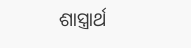ଶାସ୍ତ୍ରାର୍ଥ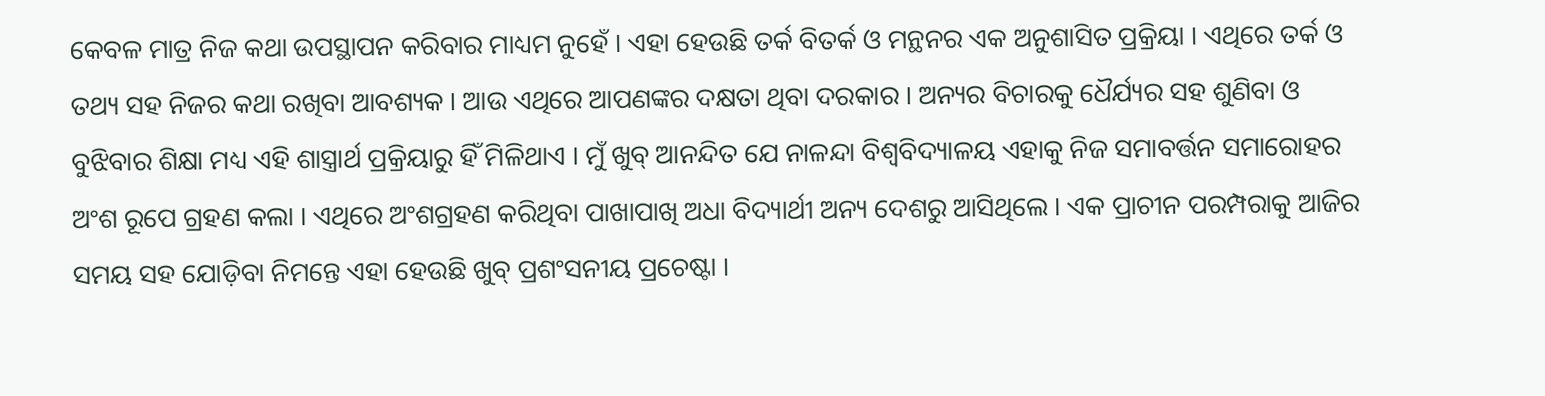କେବଳ ମାତ୍ର ନିଜ କଥା ଉପସ୍ଥାପନ କରିବାର ମାଧ୍ୟମ ନୁହେଁ । ଏହା ହେଉଛି ତର୍କ ବିତର୍କ ଓ ମନ୍ଥନର ଏକ ଅନୁଶାସିତ ପ୍ରକ୍ରିୟା । ଏଥିରେ ତର୍କ ଓ ତଥ୍ୟ ସହ ନିଜର କଥା ରଖିବା ଆବଶ୍ୟକ । ଆଉ ଏଥିରେ ଆପଣଙ୍କର ଦକ୍ଷତା ଥିବା ଦରକାର । ଅନ୍ୟର ବିଚାରକୁ ଧୈର୍ଯ୍ୟର ସହ ଶୁଣିବା ଓ ବୁଝିବାର ଶିକ୍ଷା ମଧ୍ୟ ଏହି ଶାସ୍ତ୍ରାର୍ଥ ପ୍ରକ୍ରିୟାରୁ ହିଁ ମିଳିଥାଏ । ମୁଁ ଖୁବ୍ ଆନନ୍ଦିତ ଯେ ନାଳନ୍ଦା ବିଶ୍ୱବିଦ୍ୟାଳୟ ଏହାକୁ ନିଜ ସମାବର୍ତ୍ତନ ସମାରୋହର ଅଂଶ ରୂପେ ଗ୍ରହଣ କଲା । ଏଥିରେ ଅଂଶଗ୍ରହଣ କରିଥିବା ପାଖାପାଖି ଅଧା ବିଦ୍ୟାର୍ଥୀ ଅନ୍ୟ ଦେଶରୁ ଆସିଥିଲେ । ଏକ ପ୍ରାଚୀନ ପରମ୍ପରାକୁ ଆଜିର ସମୟ ସହ ଯୋଡ଼ିବା ନିମନ୍ତେ ଏହା ହେଉଛି ଖୁବ୍ ପ୍ରଶଂସନୀୟ ପ୍ରଚେଷ୍ଟା ।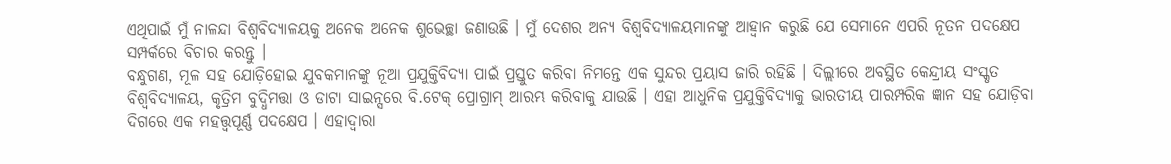ଏଥିପାଇଁ ମୁଁ ନାଳନ୍ଦା ବିଶ୍ୱବିଦ୍ୟାଳୟକୁ ଅନେକ ଅନେକ ଶୁଭେଚ୍ଛା ଜଣାଉଛି । ମୁଁ ଦେଶର ଅନ୍ୟ ବିଶ୍ୱବିଦ୍ୟାଳୟମାନଙ୍କୁ ଆହ୍ୱାନ କରୁଛି ଯେ ସେମାନେ ଏପରି ନୂତନ ପଦକ୍ଷେପ ସମ୍ପର୍କରେ ବିଚାର କରନ୍ତୁ ।
ବନ୍ଧୁଗଣ, ମୂଳ ସହ ଯୋଡ଼ିହୋଇ ଯୁବକମାନଙ୍କୁ ନୂଆ ପ୍ରଯୁକ୍ତିବିଦ୍ୟା ପାଇଁ ପ୍ରସ୍ତୁତ କରିବା ନିମନ୍ତେ ଏକ ସୁନ୍ଦର ପ୍ରୟାସ ଜାରି ରହିଛି । ଦିଲ୍ଲୀରେ ଅବସ୍ଥିତ କେନ୍ଦ୍ରୀୟ ସଂସ୍କୃତ ବିଶ୍ୱବିଦ୍ୟାଳୟ, କୃତ୍ରିମ ବୁଦ୍ଧିମତ୍ତା ଓ ଡାଟା ସାଇନ୍ସରେ ବି.ଟେକ୍ ପ୍ରୋଗ୍ରାମ୍ ଆରମ୍ଭ କରିବାକୁ ଯାଉଛି । ଏହା ଆଧୁନିକ ପ୍ରଯୁକ୍ତିବିଦ୍ୟାକୁ ଭାରତୀୟ ପାରମ୍ପରିକ ଜ୍ଞାନ ସହ ଯୋଡ଼ିବା ଦିଗରେ ଏକ ମହତ୍ତ୍ୱପୂର୍ଣ୍ଣ ପଦକ୍ଷେପ । ଏହାଦ୍ୱାରା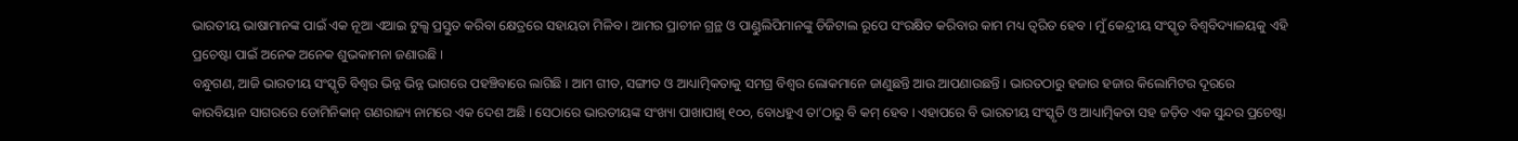ଭାରତୀୟ ଭାଷାମାନଙ୍କ ପାଇଁ ଏକ ନୂଆ ଏଆଇ ଟୁଲ୍ସ ପ୍ରସ୍ତୁତ କରିବା କ୍ଷେତ୍ରରେ ସହାୟତା ମିଳିବ । ଆମର ପ୍ରାଚୀନ ଗ୍ରନ୍ଥ ଓ ପାଣ୍ଡୁଲିପିମାନଙ୍କୁ ଡିଜିଟାଲ ରୂପେ ସଂରକ୍ଷିତ କରିବାର କାମ ମଧ୍ୟ ତ୍ୱରିତ ହେବ । ମୁଁ କେନ୍ଦ୍ରୀୟ ସଂସ୍କୃତ ବିଶ୍ୱବିଦ୍ୟାଳୟକୁ ଏହି ପ୍ରଚେଷ୍ଟା ପାଇଁ ଅନେକ ଅନେକ ଶୁଭକାମନା ଜଣାଉଛି ।
ବନ୍ଧୁଗଣ, ଆଜି ଭାରତୀୟ ସଂସ୍କୃତି ବିଶ୍ୱର ଭିନ୍ନ ଭିନ୍ନ ଭାଗରେ ପହଞ୍ଚିବାରେ ଲାଗିଛି । ଆମ ଗୀତ, ସଙ୍ଗୀତ ଓ ଆଧ୍ୟାତ୍ମିକତାକୁ ସମଗ୍ର ବିଶ୍ୱର ଲୋକମାନେ ଜାଣୁଛନ୍ତି ଆଉ ଆପଣାଉଛନ୍ତି । ଭାରତଠାରୁ ହଜାର ହଜାର କିଲୋମିଟର ଦୂରରେ କାରବିୟାନ ସାଗରରେ ଡୋମିନିକାନ୍ ଗଣରାଜ୍ୟ ନାମରେ ଏକ ଦେଶ ଅଛି । ସେଠାରେ ଭାରତୀୟଙ୍କ ସଂଖ୍ୟା ପାଖାପାଖି ୧୦୦, ବୋଧହୁଏ ତା’ଠାରୁ ବି କମ୍ ହେବ । ଏହାପରେ ବି ଭାରତୀୟ ସଂସ୍କୃତି ଓ ଆଧ୍ୟାତ୍ମିକତା ସହ ଜଡ଼ିତ ଏକ ସୁନ୍ଦର ପ୍ରଚେଷ୍ଟା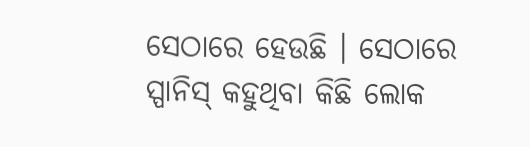ସେଠାରେ ହେଉଛି । ସେଠାରେ ସ୍ପାନିସ୍ କହୁଥିବା କିଛି ଲୋକ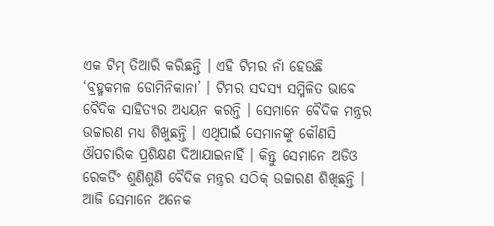ଏକ ଟିମ୍ ତିଆରି କରିଛନ୍ତି । ଏହି ଟିମର ନାଁ ହେଉଛି ‘ବ୍ରହ୍ମକମଳ ଡୋମିନିକାନା’ । ଟିମର ସଦସ୍ୟ ସମ୍ମିଳିତ ଭାବେ ବୈଦିକ ସାହିତ୍ୟର ଅଧ୍ୟୟନ କରନ୍ତି । ସେମାନେ ବୈଦିକ ମନ୍ତ୍ରର ଉଚ୍ଚାରଣ ମଧ୍ୟ ଶିଖୁଛନ୍ତି । ଏଥିପାଇଁ ସେମାନଙ୍କୁ କୌଣସି ଔପଚାରିକ ପ୍ରଶିକ୍ଷଣ ଦିଆଯାଇନାହିଁ । କିନ୍ତୁ ସେମାନେ ଅଡିଓ ରେକର୍ଡିଂ ଶୁଣିଶୁଣି ବୈଦିକ ମନ୍ତ୍ରର ସଠିକ୍ ଉଚ୍ଚାରଣ ଶିଖିଛନ୍ତି । ଆଜି ସେମାନେ ଅନେକ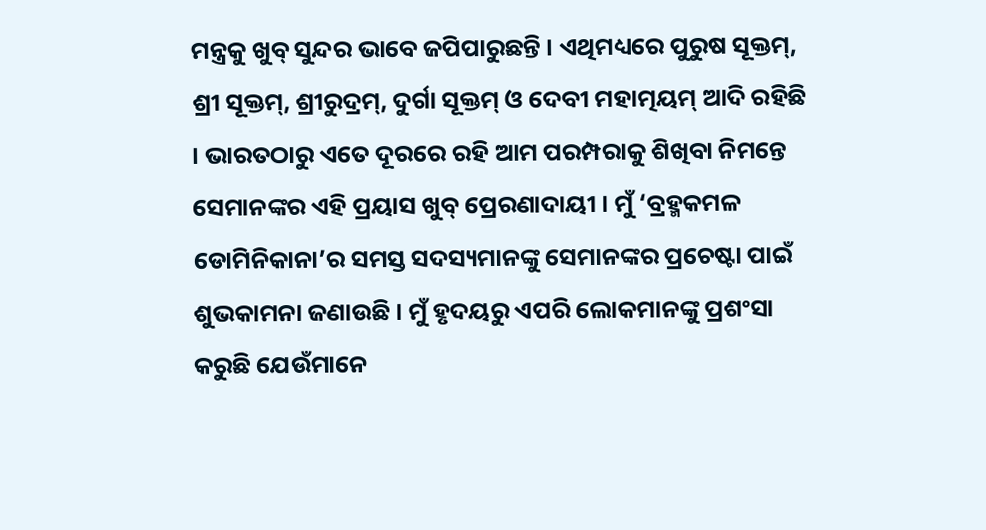ମନ୍ତ୍ରକୁ ଖୁବ୍ ସୁନ୍ଦର ଭାବେ ଜପିପାରୁଛନ୍ତି । ଏଥିମଧ୍ୟରେ ପୁରୁଷ ସୂକ୍ତମ୍, ଶ୍ରୀ ସୂକ୍ତମ୍, ଶ୍ରୀରୁଦ୍ରମ୍, ଦୁର୍ଗା ସୂକ୍ତମ୍ ଓ ଦେବୀ ମହାତ୍ମୟମ୍ ଆଦି ରହିଛି । ଭାରତଠାରୁ ଏତେ ଦୂରରେ ରହି ଆମ ପରମ୍ପରାକୁ ଶିଖିବା ନିମନ୍ତେ ସେମାନଙ୍କର ଏହି ପ୍ରୟାସ ଖୁବ୍ ପ୍ରେରଣାଦାୟୀ । ମୁଁ ‘ବ୍ରହ୍ମକମଳ ଡୋମିନିକାନା’ର ସମସ୍ତ ସଦସ୍ୟମାନଙ୍କୁ ସେମାନଙ୍କର ପ୍ରଚେଷ୍ଟା ପାଇଁ ଶୁଭକାମନା ଜଣାଉଛି । ମୁଁ ହୃଦୟରୁ ଏପରି ଲୋକମାନଙ୍କୁ ପ୍ରଶଂସା କରୁଛି ଯେଉଁମାନେ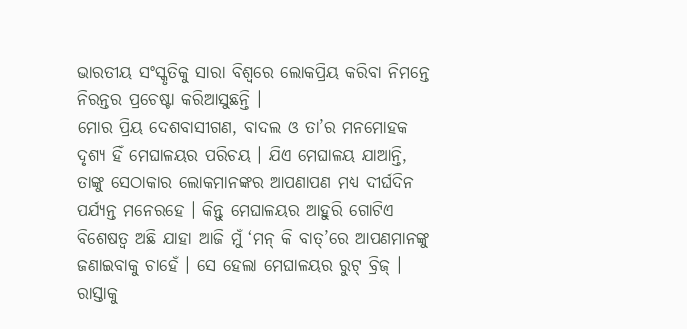ଭାରତୀୟ ସଂସ୍କୃତିକୁ ସାରା ବିଶ୍ୱରେ ଲୋକପ୍ରିୟ କରିବା ନିମନ୍ତେ ନିରନ୍ତର ପ୍ରଚେଷ୍ଟା କରିଆସୁଛନ୍ତି ।
ମୋର ପ୍ରିୟ ଦେଶବାସୀଗଣ, ବାଦଲ ଓ ତା’ର ମନମୋହକ ଦୃଶ୍ୟ ହିଁ ମେଘାଳୟର ପରିଚୟ । ଯିଏ ମେଘାଳୟ ଯାଆନ୍ତି, ତାଙ୍କୁ ସେଠାକାର ଲୋକମାନଙ୍କର ଆପଣାପଣ ମଧ୍ୟ ଦୀର୍ଘଦିନ ପର୍ଯ୍ୟନ୍ତ ମନେରହେ । କିନ୍ତୁ ମେଘାଳୟର ଆହୁରି ଗୋଟିଏ ବିଶେଷତ୍ୱ ଅଛି ଯାହା ଆଜି ମୁଁ ‘ମନ୍ କି ବାତ୍’ରେ ଆପଣମାନଙ୍କୁ ଜଣାଇବାକୁ ଚାହେଁ । ସେ ହେଲା ମେଘାଳୟର ରୁଟ୍ ବ୍ରିଜ୍ । ରାସ୍ତାକୁ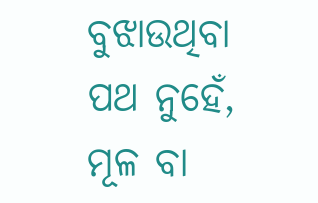ବୁଝାଉଥିବା ପଥ ନୁହେଁ, ମୂଳ ବା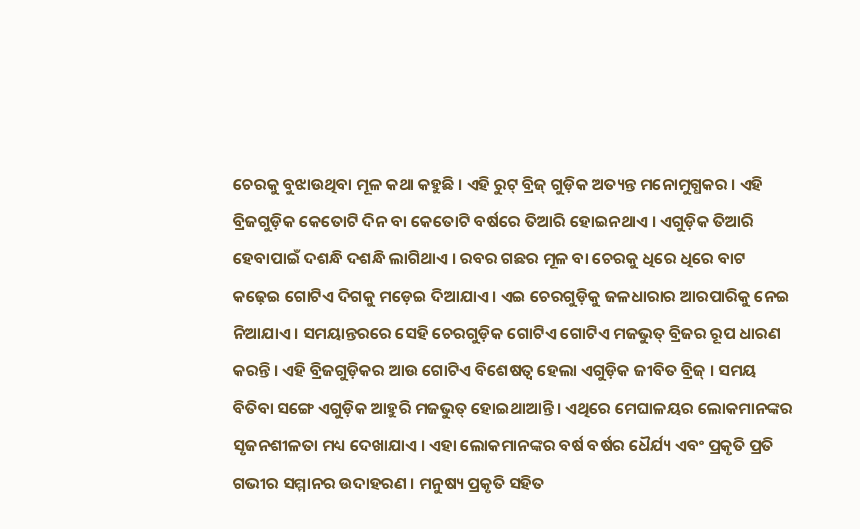ଚେରକୁ ବୁଝାଉଥିବା ମୂଳ କଥା କହୁଛି । ଏହି ରୁଟ୍ ବ୍ରିଜ୍ ଗୁଡ଼ିକ ଅତ୍ୟନ୍ତ ମନୋମୁଗ୍ଧକର । ଏହି ବ୍ରିଜଗୁଡ଼ିକ କେତୋଟି ଦିନ ବା କେତୋଟି ବର୍ଷରେ ତିଆରି ହୋଇନଥାଏ । ଏଗୁଡ଼ିକ ତିଆରି ହେବାପାଇଁ ଦଶନ୍ଧି ଦଶନ୍ଧି ଲାଗିଥାଏ । ରବର ଗଛର ମୂଳ ବା ଚେରକୁ ଧିରେ ଧିରେ ବାଟ କଢ଼େଇ ଗୋଟିଏ ଦିଗକୁ ମଡ଼େଇ ଦିଆଯାଏ । ଏଇ ଚେରଗୁଡ଼ିକୁ ଜଳଧାରାର ଆରପାରିକୁ ନେଇ ନିଆଯାଏ । ସମୟାନ୍ତରରେ ସେହି ଚେରଗୁଡ଼ିକ ଗୋଟିଏ ଗୋଟିଏ ମଜଭୁତ୍ ବ୍ରିଜର ରୂପ ଧାରଣ କରନ୍ତି । ଏହି ବ୍ରିଜଗୁଡ଼ିକର ଆଉ ଗୋଟିଏ ବିଶେଷତ୍ୱ ହେଲା ଏଗୁଡ଼ିକ ଜୀବିତ ବ୍ରିଜ୍ । ସମୟ ବିତିବା ସଙ୍ଗେ ଏଗୁଡ଼ିକ ଆହୁରି ମଜଭୁତ୍ ହୋଇଥାଆନ୍ତି । ଏଥିରେ ମେଘାଳୟର ଲୋକମାନଙ୍କର ସୃଜନଶୀଳତା ମଧ୍ୟ ଦେଖାଯାଏ । ଏହା ଲୋକମାନଙ୍କର ବର୍ଷ ବର୍ଷର ଧୈର୍ଯ୍ୟ ଏବଂ ପ୍ରକୃତି ପ୍ରତି ଗଭୀର ସମ୍ମାନର ଉଦାହରଣ । ମନୁଷ୍ୟ ପ୍ରକୃତି ସହିତ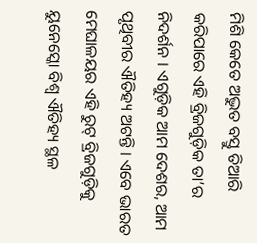ମିଶି କେତେ ଅଦ୍ଭୁତ ବସ୍ତୁ ତିଆରି କରିପାରେ ଏହି ବ୍ରିଜଗୁଡ଼ିକ ତା’ର ନିଦର୍ଶନ । ଏଗୁଡ଼ିକ ଆମ ଦେଶର, ଆମ ପୃଥିବୀର ଐତିହ୍ୟ ଅଟନ୍ତି । ଏବେ ଭାରତ ମେଘାଳୟର ଏହି ରୁଟ୍ ବ୍ରିଜଗୁଡ଼ିକୁ ୟୁନେସ୍କୋ ବିଶ୍ୱ ଐତିହ୍ୟ ସ୍ଥଳ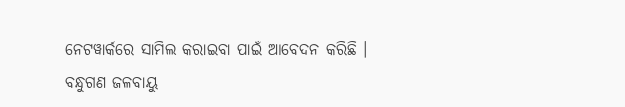ନେଟୱାର୍କରେ ସାମିଲ କରାଇବା ପାଇଁ ଆବେଦନ କରିଛି ।
ବନ୍ଧୁଗଣ ଜଳବାୟୁ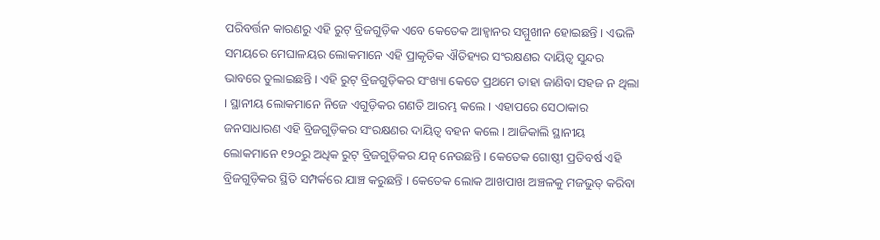ପରିବର୍ତ୍ତନ କାରଣରୁ ଏହି ରୁଟ୍ ବ୍ରିଜଗୁଡ଼ିକ ଏବେ କେତେକ ଆହ୍ୱାନର ସମ୍ମୁଖୀନ ହୋଇଛନ୍ତି । ଏଭଳି ସମୟରେ ମେଘାଳୟର ଲୋକମାନେ ଏହି ପ୍ରାକୃତିକ ଐତିହ୍ୟର ସଂରକ୍ଷଣର ଦାୟିତ୍ୱ ସୁନ୍ଦର ଭାବରେ ତୁଲାଇଛନ୍ତି । ଏହି ରୁଟ୍ ବ୍ରିଜଗୁଡ଼ିକର ସଂଖ୍ୟା କେତେ ପ୍ରଥମେ ତାହା ଜାଣିବା ସହଜ ନ ଥିଲା । ସ୍ଥାନୀୟ ଲୋକମାନେ ନିଜେ ଏଗୁଡ଼ିକର ଗଣତି ଆରମ୍ଭ କଲେ । ଏହାପରେ ସେଠାକାର ଜନସାଧାରଣ ଏହି ବ୍ରିଜଗୁଡ଼ିକର ସଂରକ୍ଷଣର ଦାୟିତ୍ୱ ବହନ କଲେ । ଆଜିକାଲି ସ୍ଥାନୀୟ ଲୋକମାନେ ୧୨୦ରୁ ଅଧିକ ରୁଟ୍ ବ୍ରିଜଗୁଡ଼ିକର ଯତ୍ନ ନେଉଛନ୍ତି । କେତେକ ଗୋଷ୍ଠୀ ପ୍ରତିବର୍ଷ ଏହି ବ୍ରିଜଗୁଡ଼ିକର ସ୍ଥିତି ସମ୍ପର୍କରେ ଯାଞ୍ଚ କରୁଛନ୍ତି । କେତେକ ଲୋକ ଆଖପାଖ ଅଞ୍ଚଳକୁ ମଜଭୁତ୍ କରିବା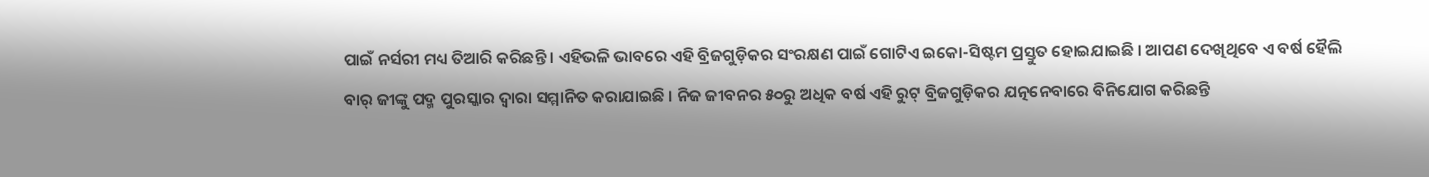ପାଇଁ ନର୍ସରୀ ମଧ୍ୟ ତିଆରି କରିଛନ୍ତି । ଏହିଭଳି ଭାବରେ ଏହି ବ୍ରିଜଗୁଡ଼ିକର ସଂରକ୍ଷଣ ପାଇଁ ଗୋଟିଏ ଇକୋ-ସିଷ୍ଟମ ପ୍ରସ୍ତୁତ ହୋଇଯାଇଛି । ଆପଣ ଦେଖିଥିବେ ଏ ବର୍ଷ ହୈଲି ବାର୍ ଜୀଙ୍କୁ ପଦ୍ମ ପୁରସ୍କାର ଦ୍ୱାରା ସମ୍ମାନିତ କରାଯାଇଛି । ନିଜ ଜୀବନର ୫୦ରୁ ଅଧିକ ବର୍ଷ ଏହି ରୁଟ୍ ବ୍ରିଜଗୁଡ଼ିକର ଯତ୍ନନେବାରେ ବିନିଯୋଗ କରିଛନ୍ତି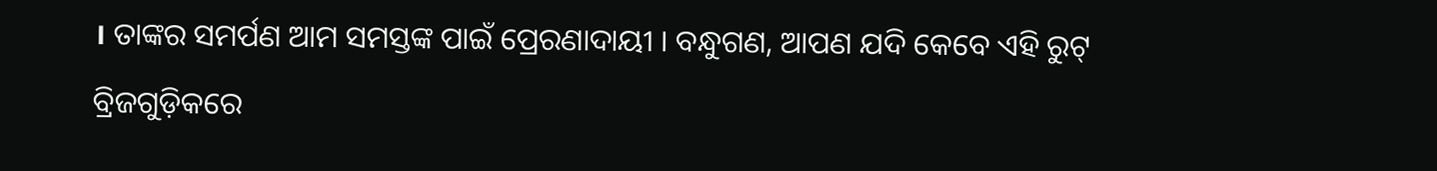। ତାଙ୍କର ସମର୍ପଣ ଆମ ସମସ୍ତଙ୍କ ପାଇଁ ପ୍ରେରଣାଦାୟୀ । ବନ୍ଧୁଗଣ, ଆପଣ ଯଦି କେବେ ଏହି ରୁଟ୍ ବ୍ରିଜଗୁଡ଼ିକରେ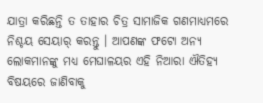ଯାତ୍ରା କରିଛନ୍ତି ତ ତାହାର ଚିତ୍ର ସାମାଜିକ ଗଣମାଧ୍ୟମରେ ନିଶ୍ଚୟ ସେୟାର୍ କରନ୍ତୁ । ଆପଣଙ୍କ ଫଟୋ ଅନ୍ୟ ଲୋକମାନଙ୍କୁ ମଧ୍ୟ ମେଘାଳୟର ଏହି ନିଆରା ଐତିହ୍ୟ ବିଷୟରେ ଜାଣିବାକୁ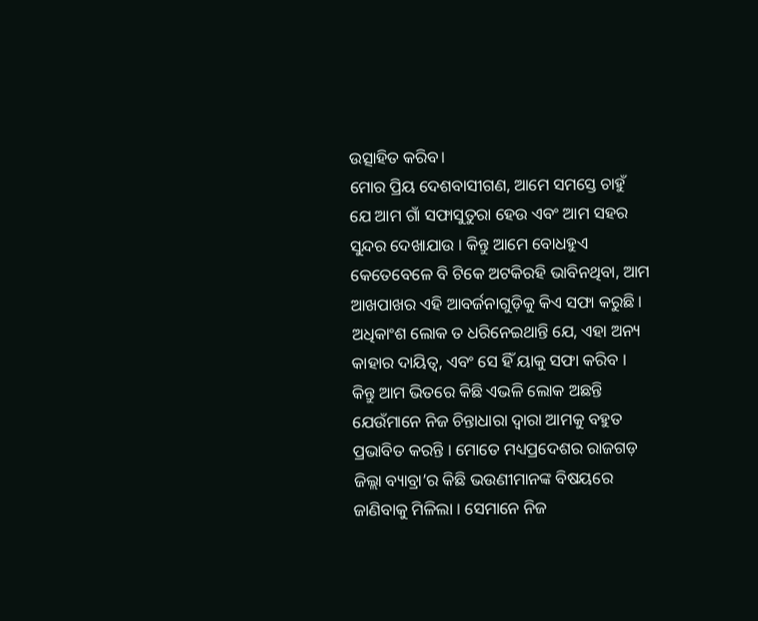ଉତ୍ସାହିତ କରିବ।
ମୋର ପ୍ରିୟ ଦେଶବାସୀଗଣ, ଆମେ ସମସ୍ତେ ଚାହୁଁ ଯେ ଆମ ଗାଁ ସଫାସୁତୁରା ହେଉ ଏବଂ ଆମ ସହର ସୁନ୍ଦର ଦେଖାଯାଉ । କିନ୍ତୁ ଆମେ ବୋଧହୁଏ କେତେବେଳେ ବି ଟିକେ ଅଟକିରହି ଭାବିନଥିବା, ଆମ ଆଖପାଖର ଏହି ଆବର୍ଜନାଗୁଡ଼ିକୁ କିଏ ସଫା କରୁଛି । ଅଧିକାଂଶ ଲୋକ ତ ଧରିନେଇଥାନ୍ତି ଯେ, ଏହା ଅନ୍ୟ କାହାର ଦାୟିତ୍ୱ, ଏବଂ ସେ ହିଁ ୟାକୁ ସଫା କରିବ । କିନ୍ତୁ ଆମ ଭିତରେ କିଛି ଏଭଳି ଲୋକ ଅଛନ୍ତି ଯେଉଁମାନେ ନିଜ ଚିନ୍ତାଧାରା ଦ୍ୱାରା ଆମକୁ ବହୁତ ପ୍ରଭାବିତ କରନ୍ତି । ମୋତେ ମଧ୍ୟପ୍ରଦେଶର ରାଜଗଡ଼ ଜିଲ୍ଲା ବ୍ୟାବ୍ରା’ର କିଛି ଭଉଣୀମାନଙ୍କ ବିଷୟରେ ଜାଣିବାକୁ ମିଳିଲା । ସେମାନେ ନିଜ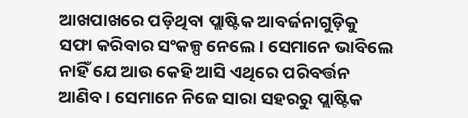ଆଖପାଖରେ ପଡ଼ିଥିବା ପ୍ଲାଷ୍ଟିକ ଆବର୍ଜନାଗୁଡ଼ିକୁ ସଫା କରିବାର ସଂକଳ୍ପ ନେଲେ । ସେମାନେ ଭାବିଲେ ନାହିଁ ଯେ ଆଉ କେହି ଆସି ଏଥିରେ ପରିବର୍ତ୍ତନ ଆଣିବ । ସେମାନେ ନିଜେ ସାରା ସହରରୁ ପ୍ଲାଷ୍ଟିକ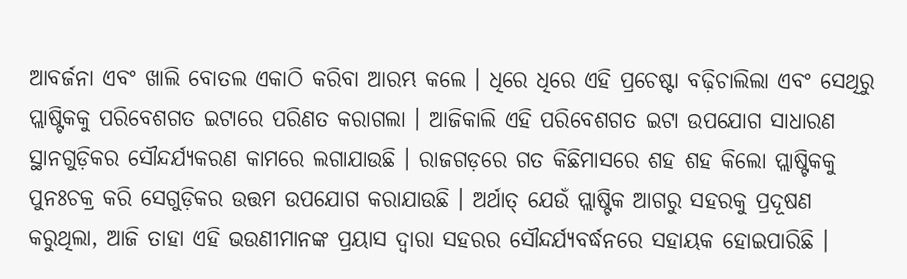ଆବର୍ଜନା ଏବଂ ଖାଲି ବୋତଲ ଏକାଠି କରିବା ଆରମ୍ଭ କଲେ । ଧିରେ ଧିରେ ଏହି ପ୍ରଚେଷ୍ଟା ବଢ଼ିଚାଲିଲା ଏବଂ ସେଥିରୁ ପ୍ଲାଷ୍ଟିକକୁ ପରିବେଶଗତ ଇଟାରେ ପରିଣତ କରାଗଲା । ଆଜିକାଲି ଏହି ପରିବେଶଗତ ଇଟା ଉପଯୋଗ ସାଧାରଣ ସ୍ଥାନଗୁଡ଼ିକର ସୌନ୍ଦର୍ଯ୍ୟକରଣ କାମରେ ଲଗାଯାଉଛି । ରାଜଗଡ଼ରେ ଗତ କିଛିମାସରେ ଶହ ଶହ କିଲୋ ପ୍ଲାଷ୍ଟିକକୁ ପୁନଃଚକ୍ର କରି ସେଗୁଡ଼ିକର ଉତ୍ତମ ଉପଯୋଗ କରାଯାଉଛି । ଅର୍ଥାତ୍ ଯେଉଁ ପ୍ଲାଷ୍ଟିକ ଆଗରୁ ସହରକୁ ପ୍ରଦୂଷଣ କରୁଥିଲା, ଆଜି ତାହା ଏହି ଭଉଣୀମାନଙ୍କ ପ୍ରୟାସ ଦ୍ୱାରା ସହରର ସୌନ୍ଦର୍ଯ୍ୟବର୍ଦ୍ଧନରେ ସହାୟକ ହୋଇପାରିଛି ।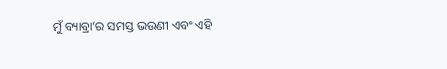ମୁଁ ବ୍ୟାବ୍ରା’ର ସମସ୍ତ ଭଉଣୀ ଏବଂ ଏହି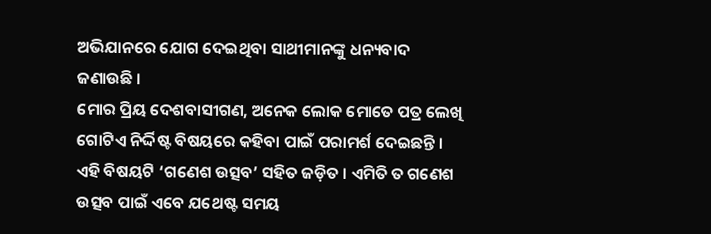ଅଭିଯାନରେ ଯୋଗ ଦେଇଥିବା ସାଥୀମାନଙ୍କୁ ଧନ୍ୟବାଦ ଜଣାଉଛି ।
ମୋର ପ୍ରିୟ ଦେଶବାସୀଗଣ, ଅନେକ ଲୋକ ମୋତେ ପତ୍ର ଲେଖି ଗୋଟିଏ ନିର୍ଦ୍ଦିଷ୍ଟ ବିଷୟରେ କହିବା ପାଇଁ ପରାମର୍ଶ ଦେଇଛନ୍ତି । ଏହି ବିଷୟଟି ‘ଗଣେଶ ଉତ୍ସବ’ ସହିତ ଜଡ଼ିତ । ଏମିତି ତ ଗଣେଶ ଉତ୍ସବ ପାଇଁ ଏବେ ଯଥେଷ୍ଟ ସମୟ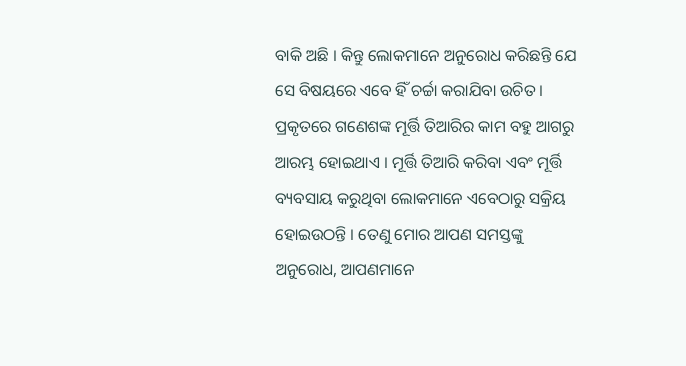ବାକି ଅଛି । କିନ୍ତୁ ଲୋକମାନେ ଅନୁରୋଧ କରିଛନ୍ତି ଯେ ସେ ବିଷୟରେ ଏବେ ହିଁ ଚର୍ଚ୍ଚା କରାଯିବା ଉଚିତ । ପ୍ରକୃତରେ ଗଣେଶଙ୍କ ମୂର୍ତ୍ତି ତିଆରିର କାମ ବହୁ ଆଗରୁ ଆରମ୍ଭ ହୋଇଥାଏ । ମୂର୍ତ୍ତି ତିଆରି କରିବା ଏବଂ ମୂର୍ତ୍ତି ବ୍ୟବସାୟ କରୁଥିବା ଲୋକମାନେ ଏବେଠାରୁ ସକ୍ରିୟ ହୋଇଉଠନ୍ତି । ତେଣୁ ମୋର ଆପଣ ସମସ୍ତଙ୍କୁ ଅନୁରୋଧ, ଆପଣମାନେ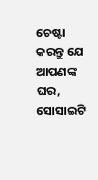ଚେଷ୍ଟା କରନ୍ତୁ ଯେ ଆପଣଙ୍କ ଘର, ସୋସାଇଟି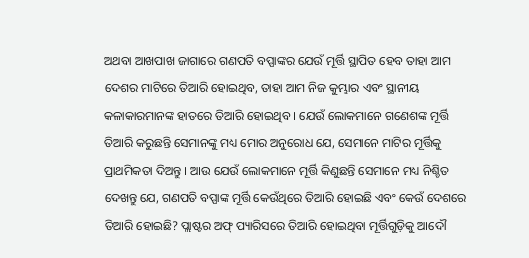ଅଥବା ଆଖପାଖ ଜାଗାରେ ଗଣପତି ବପ୍ପାଙ୍କର ଯେଉଁ ମୂର୍ତ୍ତି ସ୍ଥାପିତ ହେବ ତାହା ଆମ ଦେଶର ମାଟିରେ ତିଆରି ହୋଇଥିବ, ତାହା ଆମ ନିଜ କୁମ୍ଭାର ଏବଂ ସ୍ଥାନୀୟ କଳାକାରମାନଙ୍କ ହାତରେ ତିଆରି ହୋଇଥିବ । ଯେଉଁ ଲୋକମାନେ ଗଣେଶଙ୍କ ମୂର୍ତ୍ତି ତିଆରି କରୁଛନ୍ତି ସେମାନଙ୍କୁ ମଧ୍ୟ ମୋର ଅନୁରୋଧ ଯେ, ସେମାନେ ମାଟିର ମୂର୍ତ୍ତିକୁ ପ୍ରାଥମିକତା ଦିଅନ୍ତୁ । ଆଉ ଯେଉଁ ଲୋକମାନେ ମୂର୍ତ୍ତି କିଣୁଛନ୍ତି ସେମାନେ ମଧ୍ୟ ନିଶ୍ଚିତ ଦେଖନ୍ତୁ ଯେ, ଗଣପତି ବପ୍ପାଙ୍କ ମୂର୍ତ୍ତି କେଉଁଥିରେ ତିଆରି ହୋଇଛି ଏବଂ କେଉଁ ଦେଶରେ ତିଆରି ହୋଇଛି? ପ୍ଲାଷ୍ଟର ଅଫ୍ ପ୍ୟାରିସରେ ତିଆରି ହୋଇଥିବା ମୂର୍ତ୍ତିଗୁଡ଼ିକୁ ଆଦୌ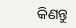କିଣନ୍ତୁ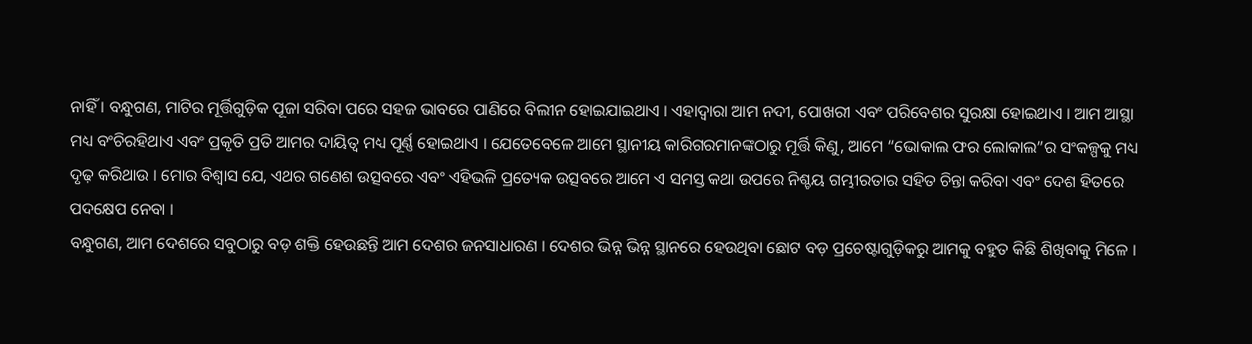ନାହିଁ । ବନ୍ଧୁଗଣ, ମାଟିର ମୂର୍ତ୍ତିଗୁଡ଼ିକ ପୂଜା ସରିବା ପରେ ସହଜ ଭାବରେ ପାଣିରେ ବିଲୀନ ହୋଇଯାଇଥାଏ । ଏହାଦ୍ୱାରା ଆମ ନଦୀ, ପୋଖରୀ ଏବଂ ପରିବେଶର ସୁରକ୍ଷା ହୋଇଥାଏ । ଆମ ଆସ୍ଥା ମଧ୍ୟ ବଂଚିରହିଥାଏ ଏବଂ ପ୍ରକୃତି ପ୍ରତି ଆମର ଦାୟିତ୍ୱ ମଧ୍ୟ ପୂର୍ଣ୍ଣ ହୋଇଥାଏ । ଯେତେବେଳେ ଆମେ ସ୍ଥାନୀୟ କାରିଗରମାନଙ୍କଠାରୁ ମୂର୍ତ୍ତି କିଣୁ, ଆମେ “ଭୋକାଲ ଫର ଲୋକାଲ”ର ସଂକଳ୍ପକୁ ମଧ୍ୟ ଦୃଢ଼ କରିଥାଉ । ମୋର ବିଶ୍ୱାସ ଯେ, ଏଥର ଗଣେଶ ଉତ୍ସବରେ ଏବଂ ଏହିଭଳି ପ୍ରତ୍ୟେକ ଉତ୍ସବରେ ଆମେ ଏ ସମସ୍ତ କଥା ଉପରେ ନିଶ୍ଚୟ ଗମ୍ଭୀରତାର ସହିତ ଚିନ୍ତା କରିବା ଏବଂ ଦେଶ ହିତରେ ପଦକ୍ଷେପ ନେବା ।
ବନ୍ଧୁଗଣ, ଆମ ଦେଶରେ ସବୁଠାରୁ ବଡ଼ ଶକ୍ତି ହେଉଛନ୍ତି ଆମ ଦେଶର ଜନସାଧାରଣ । ଦେଶର ଭିନ୍ନ ଭିନ୍ନ ସ୍ଥାନରେ ହେଉଥିବା ଛୋଟ ବଡ଼ ପ୍ରଚେଷ୍ଟାଗୁଡ଼ିକରୁ ଆମକୁ ବହୁତ କିଛି ଶିଖିବାକୁ ମିଳେ ।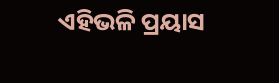ଏହିଭଳି ପ୍ରୟାସ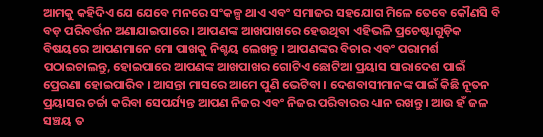ଆମକୁ କହିଦିଏ ଯେ ଯେବେ ମନରେ ସଂକଳ୍ପ ଥାଏ ଏବଂ ସମାଜର ସହଯୋଗ ମିଳେ ତେବେ କୌଣସି ବି ବଡ଼ ପରିବର୍ତ୍ତନ ଅଣାଯାଇପାରେ । ଆପଣଙ୍କ ଆଖପାଖରେ ହେଉଥିବା ଏହିଭଳି ପ୍ରଚେଷ୍ଟାଗୁଡ଼ିକ ବିଷୟରେ ଆପଣମାନେ ମୋ ପାଖକୁ ନିଶ୍ଚୟ ଲେଖନ୍ତୁ । ଆପଣଙ୍କର ବିଚାର ଏବଂ ପରାମର୍ଶ ପଠାଇଚାଲନ୍ତୁ, ହୋଇପାରେ ଆପଣଙ୍କ ଆଖପାଖର ଗୋଟିଏ ଛୋଟିଆ ପ୍ରୟାସ ସାରାଦେଶ ପାଇଁ ପ୍ରେରଣା ହୋଇପାରିବ । ଆସନ୍ତା ମାସରେ ଆମେ ପୁଣି ଭେଟିବା । ଦେଶବାସୀମାନଙ୍କ ପାଇଁ କିଛି ନୂତନ ପ୍ରୟାସର ଚର୍ଚ୍ଚା କରିବା ସେପର୍ଯ୍ୟନ୍ତ ଆପଣ ନିଜର ଏବଂ ନିଜର ପରିବାରର ଧ୍ୟାନ ରଖନ୍ତୁ । ଆଉ ହଁ ଜଳ ସଞ୍ଚୟ ତ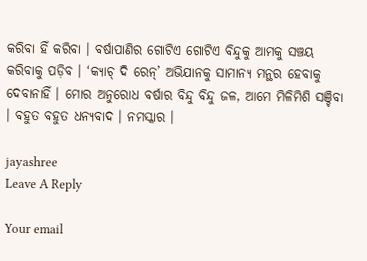କରିବା ହିଁ କରିବା । ବର୍ଷାପାଣିର ଗୋଟିଏ ଗୋଟିଏ ବିନ୍ଦୁକୁ ଆମକୁ ସଞ୍ଚୟ କରିବାକୁ ପଡ଼ିବ । ‘କ୍ୟାଚ୍ ଦି ରେନ୍’ ଅଭିଯାନକୁ ସାମାନ୍ୟ ମନ୍ଥର ହେବାକୁ ଦେବାନାହିଁ । ମୋର ଅନୁରୋଧ ବର୍ଷାର ବିନ୍ଦୁ ବିନ୍ଦୁ ଜଳ, ଆମେ ମିଳିମିଶି ସଞ୍ଚିବା । ବହୁତ ବହୁତ ଧନ୍ୟବାଦ । ନମସ୍କାର ।

jayashree
Leave A Reply

Your email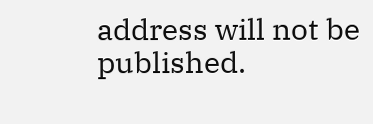address will not be published.